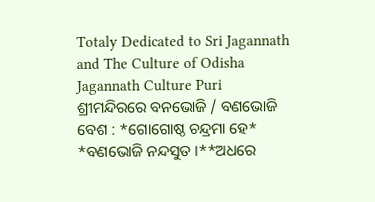Totaly Dedicated to Sri Jagannath and The Culture of Odisha
Jagannath Culture Puri
ଶ୍ରୀମନ୍ଦିରରେ ବନଭୋଜି / ବଣଭୋଜି ବେଶ : *ଗୋଗୋଷ୍ଠ ଚନ୍ଦ୍ରମା ହେ* *ବଣଭୋଜି ନନ୍ଦସୁତ ।**ଅଧରେ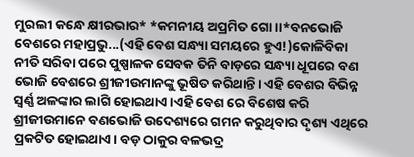ମୁରଲୀ କନ୍ଧେ କ୍ଷୀରଭାର* *କମନୀୟ ଅପ୍ରମିତ ଗୋ ।।*ବନଭୋଜି ବେଶରେ ମହାପ୍ରଭୁ...(ଏହି ବେଶ ସନ୍ଧ୍ୟା ସମୟରେ ହୁଏ!)କୋଳିବିକା ନୀତି ସରିବା ପରେ ପୁଷ୍ପାଳକ ସେବକ ତିନି ବାଡ଼ରେ ସନ୍ଧ୍ୟା ଧୂପରେ ବଣ ଭୋଜି ବେଶରେ ଶ୍ରୀଜୀଉମାନଙ୍କୁ ଭୂଷିତ କରିଥାନ୍ତି। ଏହି ବେଶର ବିଭିନ୍ନ ସ୍ବର୍ଣ୍ଣ ଅଳଙ୍କାର ଲାଗି ହୋଇଥାଏ।ଏହି ବେଶ ରେ ବିଶେଷ କରି ଶ୍ରୀଜୀଉମାନେ ବଣଭୋଜି ଉଦେଶ୍ୟରେ ଗମନ କରୁଥିବାର ଦୃଶ୍ୟ ଏଥିରେ ପ୍ରକଟିତ ହୋଇଥାଏ। ବଡ଼ ଠାକୁର ବଳଭଦ୍ର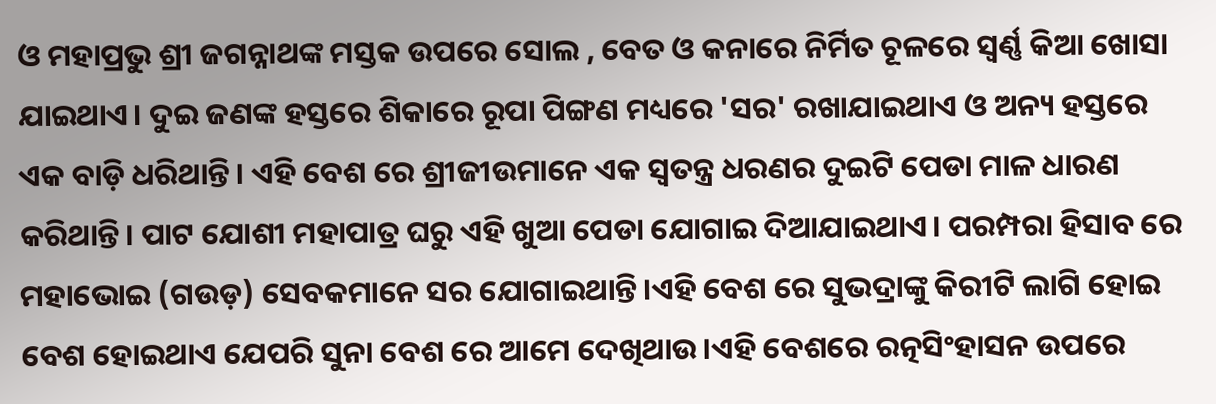ଓ ମହାପ୍ରଭୁ ଶ୍ରୀ ଜଗନ୍ନାଥଙ୍କ ମସ୍ତକ ଉପରେ ସୋଲ , ବେତ ଓ କନାରେ ନିର୍ମିତ ଚୂଳରେ ସ୍ୱର୍ଣ୍ଣ କିଆ ଖୋସା ଯାଇଥାଏ। ଦୁଇ ଜଣଙ୍କ ହସ୍ତରେ ଶିକାରେ ରୂପା ପିଙ୍ଗଣ ମଧ୍ୟରେ 'ସର' ରଖାଯାଇଥାଏ ଓ ଅନ୍ୟ ହସ୍ତରେ ଏକ ବାଡ଼ି ଧରିଥାନ୍ତି। ଏହି ବେଶ ରେ ଶ୍ରୀଜୀଉମାନେ ଏକ ସ୍ୱତନ୍ତ୍ର ଧରଣର ଦୁଇଟି ପେଡା ମାଳ ଧାରଣ କରିଥାନ୍ତି। ପାଟ ଯୋଶୀ ମହାପାତ୍ର ଘରୁ ଏହି ଖୁଆ ପେଡା ଯୋଗାଇ ଦିଆଯାଇଥାଏ। ପରମ୍ପରା ହିସାବ ରେ ମହାଭୋଇ (ଗଉଡ଼) ସେବକମାନେ ସର ଯୋଗାଇଥାନ୍ତି।ଏହି ବେଶ ରେ ସୁଭଦ୍ରାଙ୍କୁ କିରୀଟି ଲାଗି ହୋଇ ବେଶ ହୋଇଥାଏ ଯେପରି ସୁନା ବେଶ ରେ ଆମେ ଦେଖିଥାଉ।ଏହି ବେଶରେ ରତ୍ନସିଂହାସନ ଉପରେ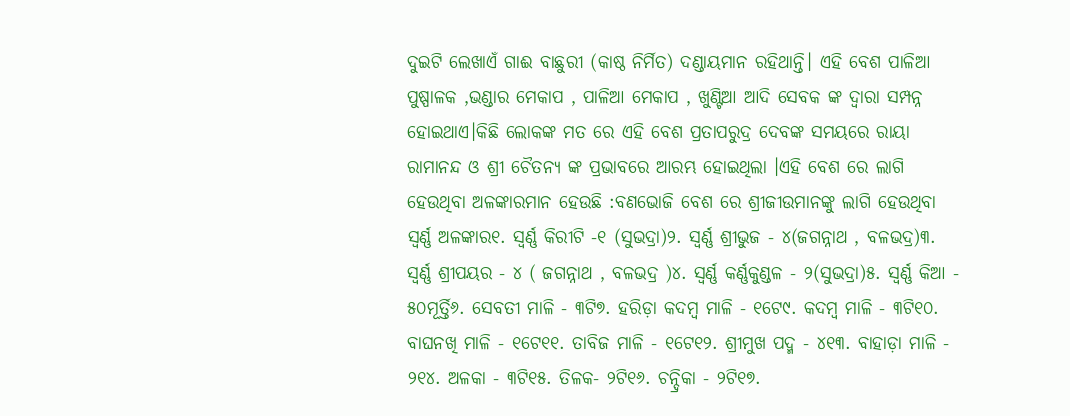ଦୁଇଟି ଲେଖାଏଁ ଗାଈ ବାଛୁରୀ (କାଷ୍ଠ ନିର୍ମିତ) ଦଣ୍ଡାୟମାନ ରହିଥାନ୍ତି। ଏହି ବେଶ ପାଳିଆ ପୁଷ୍ପାଳକ ,ଭଣ୍ଡାର ମେକାପ , ପାଳିଆ ମେକାପ , ଖୁଣ୍ଟିଆ ଆଦି ସେବକ ଙ୍କ ଦ୍ଵାରା ସମ୍ପନ୍ନ ହୋଇଥାଏ।କିଛି ଲୋକଙ୍କ ମତ ରେ ଏହି ବେଶ ପ୍ରତାପରୁଦ୍ର ଦେବଙ୍କ ସମୟରେ ରାୟା ରାମାନନ୍ଦ ଓ ଶ୍ରୀ ଚୈତନ୍ୟ ଙ୍କ ପ୍ରଭାବରେ ଆରମ୍ଭ ହୋଇଥିଲା ।ଏହି ବେଶ ରେ ଲାଗି ହେଉଥିବା ଅଳଙ୍କାରମାନ ହେଉଛି :ବଣଭୋଜି ବେଶ ରେ ଶ୍ରୀଜୀଉମାନଙ୍କୁ ଲାଗି ହେଉଥିବା ସ୍ୱର୍ଣ୍ଣ ଅଳଙ୍କାର୧. ସ୍ୱର୍ଣ୍ଣ କିରୀଟି -୧ (ସୁଭଦ୍ରା)୨. ସ୍ବର୍ଣ୍ଣ ଶ୍ରୀଭୁଜ - ୪(ଜଗନ୍ନାଥ , ବଳଭଦ୍ର)୩. ସ୍ବର୍ଣ୍ଣ ଶ୍ରୀପୟର - ୪ ( ଜଗନ୍ନାଥ , ବଳଭଦ୍ର )୪. ସ୍ୱର୍ଣ୍ଣ କର୍ଣ୍ଣକୁଣ୍ଡଳ - ୨(ସୁଭଦ୍ରା)୫. ସ୍ବର୍ଣ୍ଣ କିଆ - ୫୦ମୂର୍ତ୍ତି୬. ସେବତୀ ମାଳି - ୩ଟି୭. ହରିଡ଼ା କଦମ୍ବ ମାଳି - ୧ଟେ୯. କଦମ୍ବ ମାଳି - ୩ଟି୧୦. ବାଘନଖି ମାଳି - ୧ଟେ୧୧. ତାବିଜ ମାଳି - ୧ଟେ୧୨. ଶ୍ରୀମୁଖ ପଦ୍ମ - ୪୧୩. ବାହାଡ଼ା ମାଳି - ୨୧୪. ଅଳକା - ୩ଟି୧୫. ତିଳକ- ୨ଟି୧୬. ଚନ୍ଦ୍ରିକା - ୨ଟି୧୭.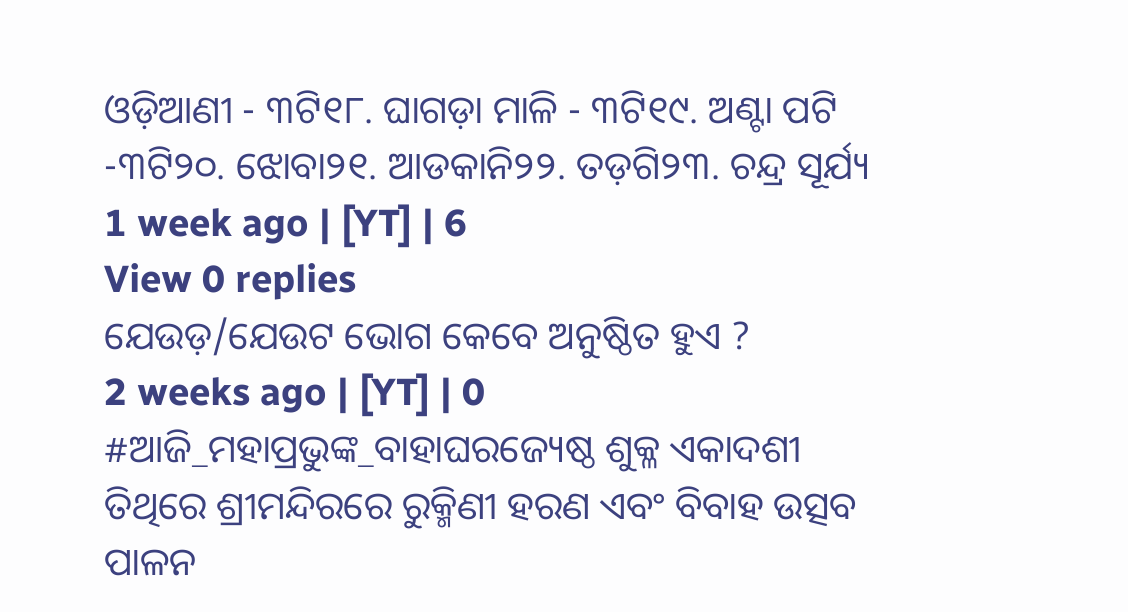ଓଡ଼ିଆଣୀ - ୩ଟି୧୮. ଘାଗଡ଼ା ମାଳି - ୩ଟି୧୯. ଅଣ୍ଟା ପଟି -୩ଟି୨୦. ଝୋବା୨୧. ଆଡକାନି୨୨. ତଡ଼ଗି୨୩. ଚନ୍ଦ୍ର ସୂର୍ଯ୍ୟ
1 week ago | [YT] | 6
View 0 replies
ଯେଉଡ଼/ଯେଉଟ ଭୋଗ କେବେ ଅନୁଷ୍ଠିତ ହୁଏ ?
2 weeks ago | [YT] | 0
#ଆଜି_ମହାପ୍ରଭୁଙ୍କ_ବାହାଘରଜ୍ୟେଷ୍ଠ ଶୁକ୍ଳ ଏକାଦଶୀ ତିଥିରେ ଶ୍ରୀମନ୍ଦିରରେ ରୁକ୍ମିଣୀ ହରଣ ଏବଂ ବିବାହ ଉତ୍ସବ ପାଳନ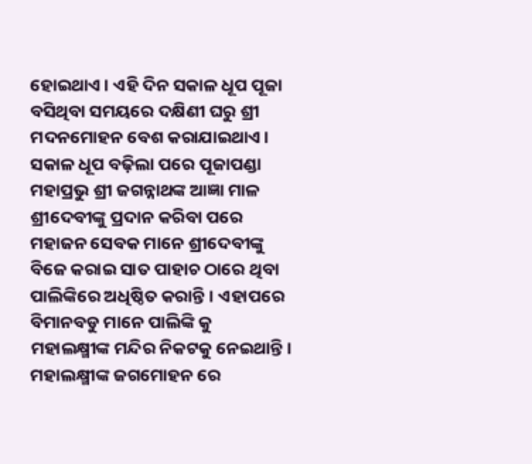ହୋଇଥାଏ। ଏହି ଦିନ ସକାଳ ଧୂପ ପୂଜା ବସିଥିବା ସମୟରେ ଦକ୍ଷିଣୀ ଘରୁ ଶ୍ରୀ ମଦନମୋହନ ବେଶ କରାଯାଇଥାଏ। ସକାଳ ଧୂପ ବଢ଼ିଲା ପରେ ପୂଜାପଣ୍ଡା ମହାପ୍ରଭୁ ଶ୍ରୀ ଜଗନ୍ନାଥଙ୍କ ଆଜ୍ଞା ମାଳ ଶ୍ରୀଦେବୀଙ୍କୁ ପ୍ରଦାନ କରିବା ପରେ ମହାଜନ ସେବକ ମାନେ ଶ୍ରୀଦେବୀଙ୍କୁ ବିଜେ କରାଇ ସାତ ପାହାଚ ଠାରେ ଥିବା ପାଲିଙ୍କିରେ ଅଧିଷ୍ଠିତ କରାନ୍ତି। ଏହାପରେ ବିମାନବଡୁ ମାନେ ପାଲିଙ୍କି କୁ ମହାଲକ୍ଷ୍ମୀଙ୍କ ମନ୍ଦିର ନିକଟକୁ ନେଇଥାନ୍ତି। ମହାଲକ୍ଷ୍ମୀଙ୍କ ଜଗମୋହନ ରେ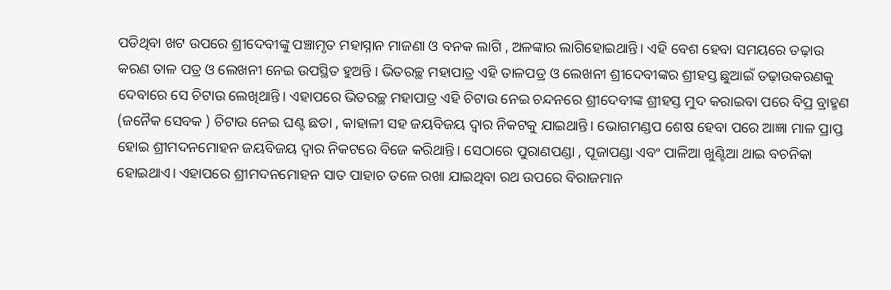ପଡିଥିବା ଖଟ ଉପରେ ଶ୍ରୀଦେବୀଙ୍କୁ ପଞ୍ଚାମୃତ ମହାସ୍ନାନ ମାଜଣା ଓ ବନକ ଲାଗି , ଅଳଙ୍କାର ଲାଗିହୋଇଥାନ୍ତି। ଏହି ବେଶ ହେବା ସମୟରେ ତଢ଼ାଉ କରଣ ତାଳ ପତ୍ର ଓ ଲେଖନୀ ନେଇ ଉପସ୍ଥିତ ହୁଅନ୍ତି । ଭିତରଚ୍ଛ ମହାପାତ୍ର ଏହି ତାଳପତ୍ର ଓ ଲେଖନୀ ଶ୍ରୀଦେବୀଙ୍କର ଶ୍ରୀହସ୍ତ ଛୁଆଇଁ ତଢ଼ାଉକରଣକୁ ଦେବାରେ ସେ ଚିଟାଉ ଲେଖିଥାନ୍ତି। ଏହାପରେ ଭିତରଚ୍ଛ ମହାପାତ୍ର ଏହି ଚିଟାଉ ନେଇ ଚନ୍ଦନରେ ଶ୍ରୀଦେବୀଙ୍କ ଶ୍ରୀହସ୍ତ ମୁଦ କରାଇବା ପରେ ବିପ୍ର ବ୍ରାହ୍ମଣ (ଜନୈକ ସେବକ ) ଚିଟାଉ ନେଇ ଘଣ୍ଟ ଛତା , କାହାଳୀ ସହ ଜୟବିଜୟ ଦ୍ୱାର ନିକଟକୁ ଯାଇଥାନ୍ତି। ଭୋଗମଣ୍ଡପ ଶେଷ ହେବା ପରେ ଆଜ୍ଞା ମାଳ ପ୍ରାପ୍ତ ହୋଇ ଶ୍ରୀମଦନମୋହନ ଜୟବିଜୟ ଦ୍ୱାର ନିକଟରେ ବିଜେ କରିଥାନ୍ତି। ସେଠାରେ ପୁରାଣପଣ୍ଡା , ପୂଜାପଣ୍ଡା ଏବଂ ପାଳିଆ ଖୁଣ୍ଟିଆ ଥାଇ ବଚନିକା ହୋଇଥାଏ। ଏହାପରେ ଶ୍ରୀମଦନମୋହନ ସାତ ପାହାଚ ତଳେ ରଖା ଯାଇଥିବା ରଥ ଉପରେ ବିରାଜମାନ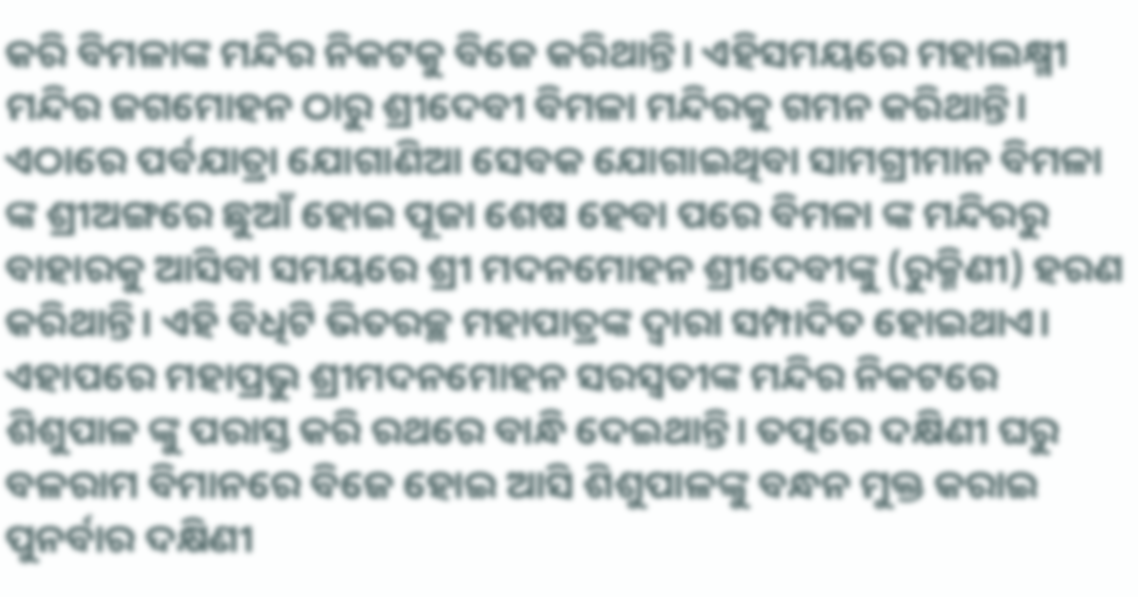କରି ବିମଳାଙ୍କ ମନ୍ଦିର ନିକଟକୁ ବିଜେ କରିଥାନ୍ତି। ଏହିସମୟରେ ମହାଲକ୍ଷ୍ମୀ ମନ୍ଦିର ଜଗମୋହନ ଠାରୁ ଶ୍ରୀଦେବୀ ବିମଳା ମନ୍ଦିରକୁ ଗମନ କରିଥାନ୍ତି। ଏଠାରେ ପର୍ବଯାତ୍ରା ଯୋଗାଣିଆ ସେବକ ଯୋଗାଇଥିବା ସାମଗ୍ରୀମାନ ବିମଳା ଙ୍କ ଶ୍ରୀଅଙ୍ଗରେ ଛୁଆଁ ହୋଇ ପୂଜା ଶେଷ ହେବା ପରେ ବିମଳା ଙ୍କ ମନ୍ଦିରରୁ ବାହାରକୁ ଆସିବା ସମୟରେ ଶ୍ରୀ ମଦନମୋହନ ଶ୍ରୀଦେବୀଙ୍କୁ (ରୁକ୍ମିଣୀ) ହରଣ କରିଥାନ୍ତି। ଏହି ବିଧିଟି ଭିତରଚ୍ଛ ମହାପାତ୍ରଙ୍କ ଦ୍ଵାରା ସମ୍ପାଦିତ ହୋଇଥାଏ। ଏହାପରେ ମହାପ୍ରଭୁ ଶ୍ରୀମଦନମୋହନ ସରସ୍ୱତୀଙ୍କ ମନ୍ଦିର ନିକଟରେ ଶିଶୁପାଳ ଙ୍କୁ ପରାସ୍ତ କରି ରଥରେ ବାନ୍ଧି ଦେଇଥାନ୍ତି। ତତ୍ପରେ ଦକ୍ଷିଣୀ ଘରୁ ବଳରାମ ବିମାନରେ ବିଜେ ହୋଇ ଆସି ଶିଶୁପାଳଙ୍କୁ ବନ୍ଧନ ମୁକ୍ତ କରାଇ ପୁନର୍ବାର ଦକ୍ଷିଣୀ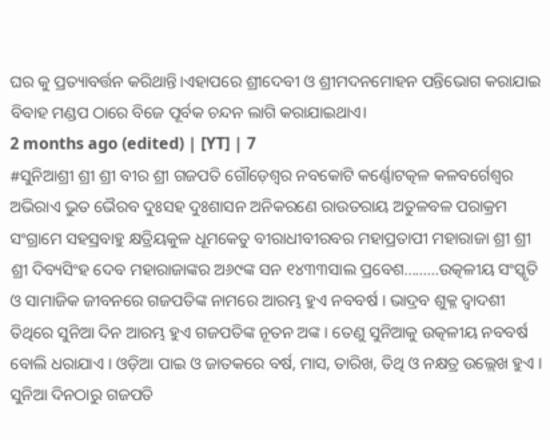ଘର କୁ ପ୍ରତ୍ୟାବର୍ତ୍ତନ କରିଥାନ୍ତି।ଏହାପରେ ଶ୍ରୀଦେବୀ ଓ ଶ୍ରୀମଦନମୋହନ ପନ୍ତିଭୋଗ କରାଯାଇ ବିବାହ ମଣ୍ଡପ ଠାରେ ବିଜେ ପୂର୍ବକ ଚନ୍ଦନ ଲାଗି କରାଯାଇଥାଏ।
2 months ago (edited) | [YT] | 7
#ସୁନିଆଶ୍ରୀ ଶ୍ରୀ ଶ୍ରୀ ବୀର ଶ୍ରୀ ଗଜପତି ଗୌଡ଼େଶ୍ୱର ନବକୋଟି କର୍ଣ୍ଣୋଟତ୍କଳ କଳବର୍ଗେଶ୍ଵର ଅଭିରାଏ ଭୁତ ଭୈରବ ଦୁଃସହ ଦୁଃଶାସନ ଅନିକରଣେ ରାଉତରାୟ ଅତୁଳବଳ ପରାକ୍ରମ ସଂଗ୍ରାମେ ସହସ୍ରବାହୁ କ୍ଷତ୍ରିୟକୁଳ ଧୂମକେତୁ ବୀରାଧୀବୀରବର ମହାପ୍ରତାପୀ ମହାରାଜା ଶ୍ରୀ ଶ୍ରୀ ଶ୍ରୀ ଦିବ୍ୟସିଂହ ଦେବ ମହାରାଜାଙ୍କର ଅ୬୯ଙ୍କ ସନ ୧୪୩୩ସାଲ ପ୍ରବେଶ.........ଉତ୍କଳୀୟ ସଂସ୍କୃତି ଓ ସାମାଜିକ ଜୀବନରେ ଗଜପତିଙ୍କ ନାମରେ ଆରମ୍ଭ ହୁଏ ନବବର୍ଷ । ଭାଦ୍ରବ ଶୁକ୍ଳ ଦ୍ୱାଦଶୀ ତିଥିରେ ସୁନିଆ ଦିନ ଆରମ୍ଭ ହୁଏ ଗଜପତିଙ୍କ ନୂତନ ଅଙ୍କ । ତେଣୁ ସୁନିଆକୁ ଉତ୍କଳୀୟ ନବବର୍ଷ ବୋଲି ଧରାଯାଏ । ଓଡ଼ିଆ ପାଇ ଓ ଜାତକରେ ବର୍ଷ, ମାସ, ତାରିଖ, ତିଥି ଓ ନକ୍ଷତ୍ର ଉଲ୍ଲେଖ ହୁଏ । ସୁନିଆ ଦିନଠାରୁ ଗଜପତି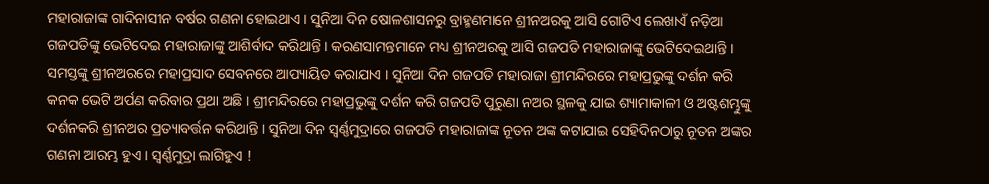ମହାରାଜାଙ୍କ ଗାଦିନାସୀନ ବର୍ଷର ଗଣନା ହୋଇଥାଏ । ସୁନିଆ ଦିନ ଷୋଳଶାସନରୁ ବ୍ରାହ୍ମଣମାନେ ଶ୍ରୀନଅରକୁ ଆସି ଗୋଟିଏ ଲେଖାଏଁ ନଡ଼ିଆ ଗଜପତିଙ୍କୁ ଭେଟିଦେଇ ମହାରାଜାଙ୍କୁ ଆଶିର୍ବାଦ କରିଥାନ୍ତି । କରଣସାମନ୍ତମାନେ ମଧ୍ୟ ଶ୍ରୀନଅରକୁ ଆସି ଗଜପତି ମହାରାଜାଙ୍କୁ ଭେଟିଦେଇଥାନ୍ତି । ସମସ୍ତଙ୍କୁ ଶ୍ରୀନଅରରେ ମହାପ୍ରସାଦ ସେବନରେ ଆପ୍ୟାୟିତ କରାଯାଏ । ସୁନିଆ ଦିନ ଗଜପତି ମହାରାଜା ଶ୍ରୀମନ୍ଦିରରେ ମହାପ୍ରଭୁଙ୍କୁ ଦର୍ଶନ କରି କନକ ଭେଟି ଅର୍ପଣ କରିବାର ପ୍ରଥା ଅଛି । ଶ୍ରୀମନ୍ଦିରରେ ମହାପ୍ରଭୁଙ୍କୁ ଦର୍ଶନ କରି ଗଜପତି ପୁରୁଣା ନଅର ସ୍ଥଳକୁ ଯାଇ ଶ୍ୟାମାକାଳୀ ଓ ଅଷ୍ଟଶମ୍ଭୁଙ୍କୁ ଦର୍ଶନକରି ଶ୍ରୀନଅର ପ୍ରତ୍ୟାବର୍ତ୍ତନ କରିଥାନ୍ତି । ସୁନିଆ ଦିନ ସ୍ୱର୍ଣ୍ଣମୁଦ୍ରାରେ ଗଜପତି ମହାରାଜାଙ୍କ ନୂତନ ଅଙ୍କ କଟାଯାଇ ସେହିଦିନଠାରୁ ନୂତନ ଅଙ୍କର ଗଣନା ଆରମ୍ଭ ହୁଏ । ସ୍ୱର୍ଣ୍ଣମୁଦ୍ରା ଲାଗିହୁଏ !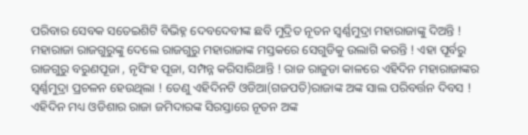ପରିବାର ସେବକ ସତେଇଶିଟି ବିଭିହ୍ନ ଦେବଦେବୀଙ୍କ ଛବି ମୁଦ୍ରିତ ନୂତନ ସ୍ୱର୍ଣ୍ଣମୁଦ୍ରା ମହାରାଜାଙ୍କୁ ଦିଅନ୍ତି ! ମହାରାଜା ରାଜଗୁରୁଙ୍କୁ ଦେଲେ ରାଜଗୁରୁ ମହାରାଜାଙ୍କ ମସ୍ତକରେ ସେଗୁଡିକୁ ଉଲାଗି କରନ୍ତି ! ଏହା ପୂର୍ବରୁ ରାଜଗୁରୁ ବରୁଣପୂଜା , ନୃସିଂହ ପୂଜା, ସମ୍ପନ୍ନ କରିସାରିଥାନ୍ତି ! ରାଜ ରାଜୁଡା କାଳରେ ଏହିଦିନ ମହାରାଜାଙ୍କର ସ୍ୱର୍ଣ୍ଣମୁଦ୍ରା ପ୍ରଚଳନ ହେଉଥିଲା ! ତେଣୁ ଏହିଦିନଟି ଓଡିଆ(ଗଜପତି)ରାଜାଙ୍କ ଅଙ୍କ ସାଲ ପରିବର୍ତ୍ତନ ଦିବସ ! ଏହିଦିନ ମଧ୍ୟ ଓଡିଶାର ରାଜା ଜମିଦାରଙ୍କ ସିରସ୍ତାରେ ନୂତନ ଅଙ୍କ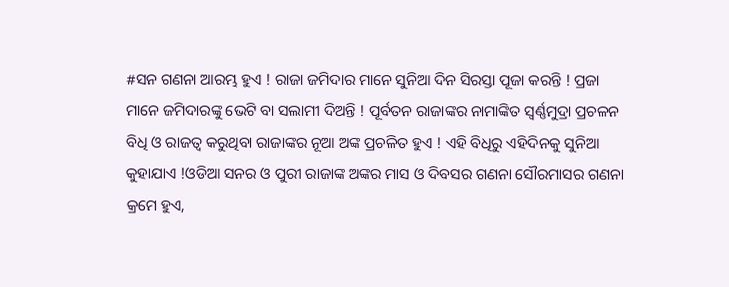#ସନ ଗଣନା ଆରମ୍ଭ ହୁଏ ! ରାଜା ଜମିଦାର ମାନେ ସୁନିଆ ଦିନ ସିରସ୍ତା ପୂଜା କରନ୍ତି ! ପ୍ରଜା ମାନେ ଜମିଦାରଙ୍କୁ ଭେଟି ବା ସଲାମୀ ଦିଅନ୍ତି ! ପୂର୍ବତନ ରାଜାଙ୍କର ନାମାଙ୍କିତ ସ୍ୱର୍ଣ୍ଣମୁଦ୍ରା ପ୍ରଚଳନ ବିଧି ଓ ରାଜତ୍ୱ କରୁଥିବା ରାଜାଙ୍କର ନୂଆ ଅଙ୍କ ପ୍ରଚଳିତ ହୁଏ ! ଏହି ବିଧିରୁ ଏହିଦିନକୁ ସୁନିଆ କୁହାଯାଏ !ଓଡିଆ ସନର ଓ ପୁରୀ ରାଜାଙ୍କ ଅଙ୍କର ମାସ ଓ ଦିବସର ଗଣନା ସୌରମାସର ଗଣନା କ୍ରମେ ହୁଏ,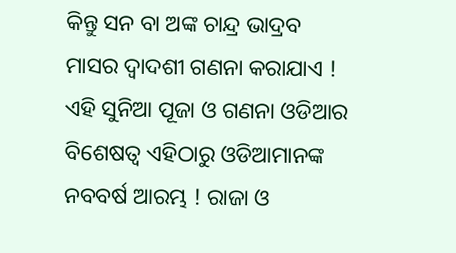କିନ୍ତୁ ସନ ବା ଅଙ୍କ ଚାନ୍ଦ୍ର ଭାଦ୍ରବ ମାସର ଦ୍ୱାଦଶୀ ଗଣନା କରାଯାଏ ! ଏହି ସୁନିଆ ପୂଜା ଓ ଗଣନା ଓଡିଆର ବିଶେଷତ୍ୱ ଏହିଠାରୁ ଓଡିଆମାନଙ୍କ ନବବର୍ଷ ଆରମ୍ଭ ! ରାଜା ଓ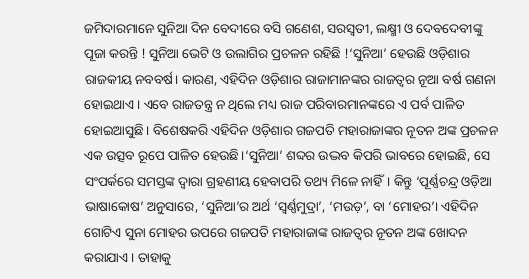ଜମିଦାରମାନେ ସୁନିଆ ଦିନ ବେଦୀରେ ବସି ଗଣେଶ, ସରସ୍ୱତୀ, ଲକ୍ଷ୍ମୀ ଓ ଦେବଦେବୀଙ୍କୁ ପୂଜା କରନ୍ତି ! ସୁନିଆ ଭେଟି ଓ ଉଲାଗିର ପ୍ରଚଳନ ରହିଛି !‘ସୁନିଆ’ ହେଉଛି ଓଡ଼ିଶାର ରାଜକୀୟ ନବବର୍ଷ। କାରଣ, ଏହିଦିନ ଓଡ଼ିଶାର ରାଜାମାନଙ୍କର ରାଜତ୍ୱର ନୂଆ ବର୍ଷ ଗଣନା ହୋଇଥାଏ। ଏବେ ରାଜତନ୍ତ୍ର ନ ଥିଲେ ମଧ୍ୟ ରାଜ ପରିବାରମାନଙ୍କରେ ଏ ପର୍ବ ପାଳିତ ହୋଇଆସୁଛି। ବିଶେଷକରି ଏହିଦିନ ଓଡ଼ିଶାର ଗଜପତି ମହାରାଜାଙ୍କର ନୂତନ ଅଙ୍କ ପ୍ରଚଳନ ଏକ ଉତ୍ସବ ରୂପେ ପାଳିତ ହେଉଛି।‘ସୁନିଆ’ ଶବ୍ଦର ଉଦ୍ଭବ କିପରି ଭାବରେ ହୋଇଛି, ସେ ସଂପର୍କରେ ସମସ୍ତଙ୍କ ଦ୍ୱାରା ଗ୍ରହଣୀୟ ହେବାପରି ତଥ୍ୟ ମିଳେ ନାହିଁ। କିନ୍ତୁ ‘ପୂର୍ଣ୍ଣଚନ୍ଦ୍ର ଓଡ଼ିଆ ଭାଷାକୋଷ’ ଅନୁସାରେ, ‘ସୁନିଆ’ର ଅର୍ଥ ‘ସ୍ୱର୍ଣ୍ଣମୁଦ୍ରା’, ‘ମଉଡ଼’, ବା ‘ମୋହର’। ଏହିଦିନ ଗୋଟିଏ ସୁନା ମୋହର ଉପରେ ଗଜପତି ମହାରାଜାଙ୍କ ରାଜତ୍ୱର ନୂତନ ଅଙ୍କ ଖୋଦନ କରାଯାଏ। ତାହାକୁ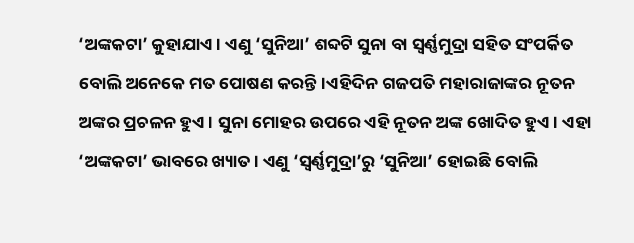‘ଅଙ୍କକଟା’ କୁହାଯାଏ। ଏଣୁ ‘ସୁନିଆ’ ଶବ୍ଦଟି ସୁନା ବା ସ୍ୱର୍ଣ୍ଣମୁଦ୍ରା ସହିତ ସଂପର୍କିତ ବୋଲି ଅନେକେ ମତ ପୋଷଣ କରନ୍ତି।ଏହିଦିନ ଗଜପତି ମହାରାଜାଙ୍କର ନୂତନ ଅଙ୍କର ପ୍ରଚଳନ ହୁଏ। ସୁନା ମୋହର ଉପରେ ଏହି ନୂତନ ଅଙ୍କ ଖୋଦିତ ହୁଏ। ଏହା ‘ଅଙ୍କକଟା’ ଭାବରେ ଖ୍ୟାତ। ଏଣୁ ‘ସ୍ୱର୍ଣ୍ଣମୁଦ୍ରା’ରୁ ‘ସୁନିଆ’ ହୋଇଛି ବୋଲି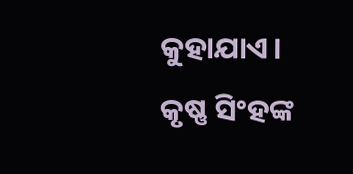କୁହାଯାଏ। କୃଷ୍ଣ ସିଂହଙ୍କ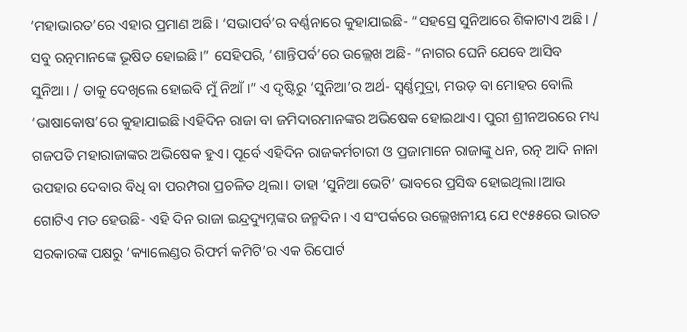‘ମହାଭାରତ’ରେ ଏହାର ପ୍ରମାଣ ଅଛି। ‘ସଭାପର୍ବ’ର ବର୍ଣ୍ଣନାରେ କୁହାଯାଇଛି- “ସହସ୍ରେ ସୁନିଆରେ ଶିକାଟାଏ ଅଛି। / ସବୁ ରତ୍ନମାନଙ୍କେ ଭୂଷିତ ହୋଇଛି।” ସେହିପରି, ‘ଶାନ୍ତିପର୍ବ’ରେ ଉଲ୍ଲେଖ ଅଛି- “ନାଗର ଘେନି ଯେବେ ଆସିବ ସୁନିଆ। / ତାକୁ ଦେଖିଲେ ହୋଇବି ମୁଁ ନିଆଁ।” ଏ ଦୃଷ୍ଟିରୁ ‘ସୁନିଆ’ର ଅର୍ଥ- ସ୍ୱର୍ଣ୍ଣମୁଦ୍ରା, ମଉଡ଼ ବା ମୋହର ବୋଲି ‘ଭାଷାକୋଷ’ରେ କୁହାଯାଇଛି।ଏହିଦିନ ରାଜା ବା ଜମିଦାରମାନଙ୍କର ଅଭିଷେକ ହୋଇଥାଏ। ପୁରୀ ଶ୍ରୀନଅରରେ ମଧ୍ୟ ଗଜପତି ମହାରାଜାଙ୍କର ଅଭିଷେକ ହୁଏ। ପୂର୍ବେ ଏହିଦିନ ରାଜକର୍ମଚାରୀ ଓ ପ୍ରଜାମାନେ ରାଜାଙ୍କୁ ଧନ, ରତ୍ନ ଆଦି ନାନା ଉପହାର ଦେବାର ବିଧି ବା ପରମ୍ପରା ପ୍ରଚଳିତ ଥିଲା। ତାହା ‘ସୁନିଆ ଭେଟି’ ଭାବରେ ପ୍ରସିଦ୍ଧ ହୋଇଥିଲା।ଆଉ ଗୋଟିଏ ମତ ହେଉଛି- ଏହି ଦିନ ରାଜା ଇନ୍ଦ୍ରଦ୍ୟୁମ୍ନଙ୍କର ଜନ୍ମଦିନ। ଏ ସଂପର୍କରେ ଉଲ୍ଲେଖନୀୟ ଯେ ୧୯୫୫ରେ ଭାରତ ସରକାରଙ୍କ ପକ୍ଷରୁ ‘କ୍ୟାଲେଣ୍ଡର ରିଫର୍ମ କମିଟି’ର ଏକ ରିପୋର୍ଟ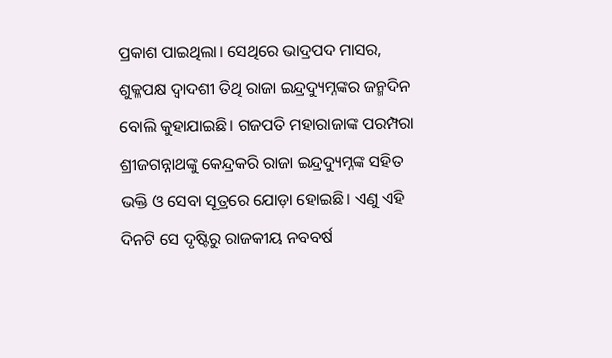ପ୍ରକାଶ ପାଇଥିଲା। ସେଥିରେ ଭାଦ୍ରପଦ ମାସର, ଶୁକ୍ଳପକ୍ଷ ଦ୍ୱାଦଶୀ ତିଥି ରାଜା ଇନ୍ଦ୍ରଦ୍ୟୁମ୍ନଙ୍କର ଜନ୍ମଦିନ ବୋଲି କୁହାଯାଇଛି। ଗଜପତି ମହାରାଜାଙ୍କ ପରମ୍ପରା ଶ୍ରୀଜଗନ୍ନାଥଙ୍କୁ କେନ୍ଦ୍ରକରି ରାଜା ଇନ୍ଦ୍ରଦ୍ୟୁମ୍ନଙ୍କ ସହିତ ଭକ୍ତି ଓ ସେବା ସୂତ୍ରରେ ଯୋଡ଼ା ହୋଇଛି। ଏଣୁ ଏହି ଦିନଟି ସେ ଦୃଷ୍ଟିରୁ ରାଜକୀୟ ନବବର୍ଷ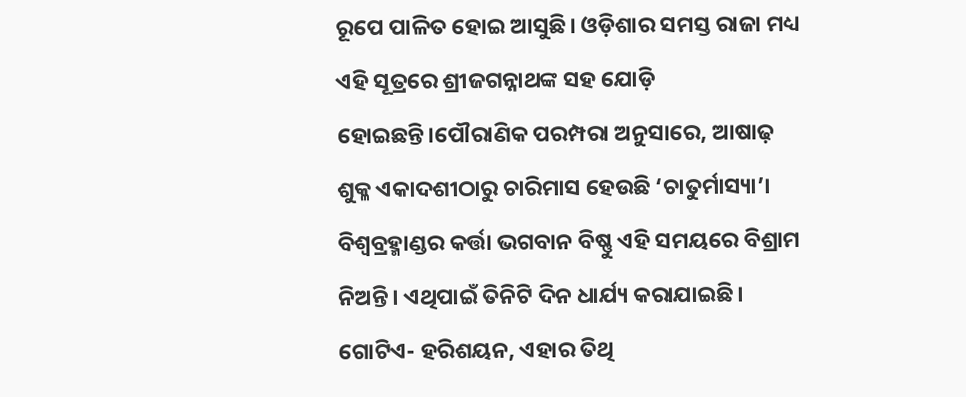ରୂପେ ପାଳିତ ହୋଇ ଆସୁଛି। ଓଡ଼ିଶାର ସମସ୍ତ ରାଜା ମଧ୍ୟ ଏହି ସୂତ୍ରରେ ଶ୍ରୀଜଗନ୍ନାଥଙ୍କ ସହ ଯୋଡ଼ି ହୋଇଛନ୍ତି।ପୌରାଣିକ ପରମ୍ପରା ଅନୁସାରେ, ଆଷାଢ଼ ଶୁକ୍ଳ ଏକାଦଶୀଠାରୁ ଚାରିମାସ ହେଉଛି ‘ଚାତୁର୍ମାସ୍ୟା’। ବିଶ୍ୱବ୍ରହ୍ମାଣ୍ଡର କର୍ତ୍ତା ଭଗବାନ ବିଷ୍ଣୁ ଏହି ସମୟରେ ବିଶ୍ରାମ ନିଅନ୍ତି। ଏଥିପାଇଁ ତିନିଟି ଦିନ ଧାର୍ଯ୍ୟ କରାଯାଇଛି। ଗୋଟିଏ- ହରିଶୟନ, ଏହାର ତିଥି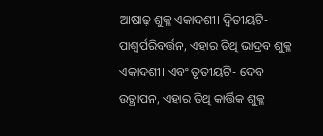ଆଷାଢ଼ ଶୁକ୍ଳ ଏକାଦଶୀ। ଦ୍ୱିତୀୟଟି- ପାଶ୍ୱର୍ପରିବର୍ତ୍ତନ, ଏହାର ତିଥି ଭାଦ୍ରବ ଶୁକ୍ଳ ଏକାଦଶୀ। ଏବଂ ତୃତୀୟଟି- ଦେବ ଉତ୍ଥାପନ, ଏହାର ତିଥି କାର୍ତ୍ତିକ ଶୁକ୍ଳ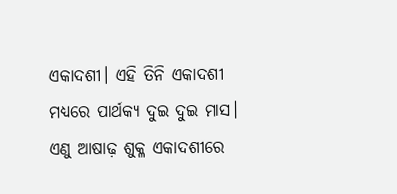ଏକାଦଶୀ। ଏହି ତିନି ଏକାଦଶୀ ମଧ୍ୟରେ ପାର୍ଥକ୍ୟ ଦୁଇ ଦୁଇ ମାସ। ଏଣୁ ଆଷାଢ଼ ଶୁକ୍ଳ ଏକାଦଶୀରେ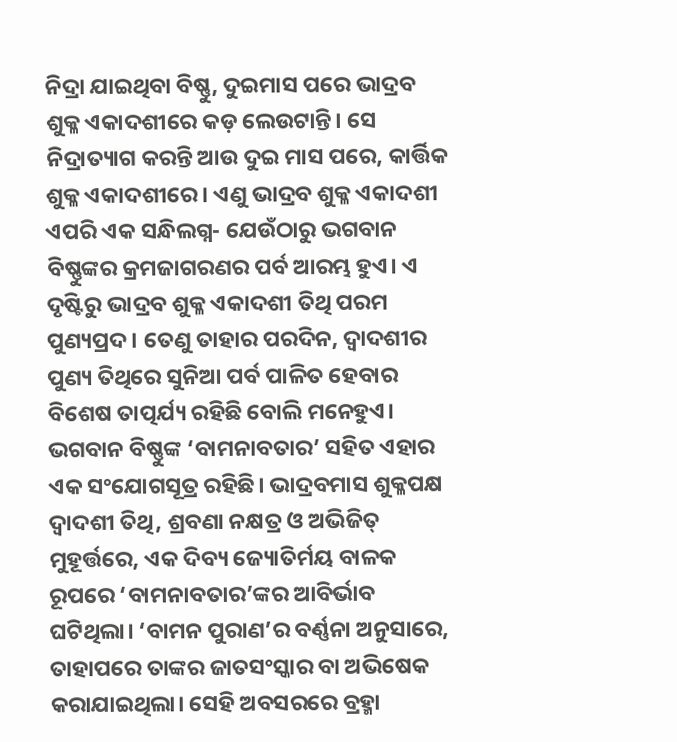ନିଦ୍ରା ଯାଇଥିବା ବିଷ୍ଣୁ, ଦୁଇମାସ ପରେ ଭାଦ୍ରବ ଶୁକ୍ଳ ଏକାଦଶୀରେ କଡ଼ ଲେଉଟାନ୍ତି। ସେ ନିଦ୍ରାତ୍ୟାଗ କରନ୍ତି ଆଉ ଦୁଇ ମାସ ପରେ, କାର୍ତ୍ତିକ ଶୁକ୍ଳ ଏକାଦଶୀରେ। ଏଣୁ ଭାଦ୍ରବ ଶୁକ୍ଳ ଏକାଦଶୀ ଏପରି ଏକ ସନ୍ଧିଲଗ୍ନ- ଯେଉଁଠାରୁ ଭଗବାନ ବିଷ୍ଣୁଙ୍କର କ୍ରମଜାଗରଣର ପର୍ବ ଆରମ୍ଭ ହୁଏ। ଏ ଦୃଷ୍ଟିରୁ ଭାଦ୍ରବ ଶୁକ୍ଳ ଏକାଦଶୀ ତିଥି ପରମ ପୁଣ୍ୟପ୍ରଦ। ତେଣୁ ତାହାର ପରଦିନ, ଦ୍ୱାଦଶୀର ପୁଣ୍ୟ ତିଥିରେ ସୁନିଆ ପର୍ବ ପାଳିତ ହେବାର ବିଶେଷ ତାତ୍ପର୍ଯ୍ୟ ରହିଛି ବୋଲି ମନେହୁଏ। ଭଗବାନ ବିଷ୍ଣୁଙ୍କ ‘ବାମନାବତାର’ ସହିତ ଏହାର ଏକ ସଂଯୋଗସୂତ୍ର ରହିଛି। ଭାଦ୍ରବମାସ ଶୁକ୍ଳପକ୍ଷ ଦ୍ୱାଦଶୀ ତିଥି, ଶ୍ରବଣା ନକ୍ଷତ୍ର ଓ ଅଭିଜିତ୍ ମୁହୂର୍ତ୍ତରେ, ଏକ ଦିବ୍ୟ ଜ୍ୟୋତିର୍ମୟ ବାଳକ ରୂପରେ ‘ବାମନାବତାର’ଙ୍କର ଆବିର୍ଭାବ ଘଟିଥିଲା। ‘ବାମନ ପୁରାଣ’ର ବର୍ଣ୍ଣନା ଅନୁସାରେ, ତାହାପରେ ତାଙ୍କର ଜାତସଂସ୍କାର ବା ଅଭିଷେକ କରାଯାଇଥିଲା। ସେହି ଅବସରରେ ବ୍ରହ୍ମା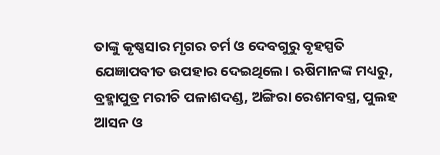ତାଙ୍କୁ କୃଷ୍ଣସାର ମୃଗର ଚର୍ମ ଓ ଦେବଗୁରୁ ବୃହସ୍ପତି ଯେଜ୍ଞାପବୀତ ଉପହାର ଦେଇଥିଲେ। ଋଷିମାନଙ୍କ ମଧ୍ୟରୁ, ବ୍ରହ୍ମାପୁତ୍ର ମରୀଚି ପଳାଶଦଣ୍ଡ, ଅଙ୍ଗିରା ରେଶମବସ୍ତ୍ର, ପୁଲହ ଆସନ ଓ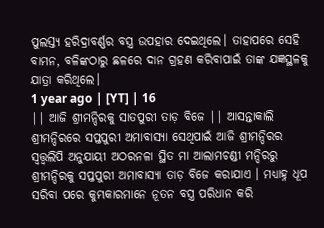ପୁଲସ୍ତ୍ୟ ହରିଦ୍ରାବର୍ଣ୍ଣର ବସ୍ତ୍ର ଉପହାର ଦେଇଥିଲେ। ତାହାପରେ ସେହି ବାମନ, ବଳିଙ୍କଠାରୁ ଛଳରେ ଦାନ ଗ୍ରହଣ କରିବାପାଇଁ ତାଙ୍କ ଯଜ୍ଞସ୍ଥଳକୁ ଯାତ୍ରା କରିଥିଲେ।
1 year ago | [YT] | 16
|| ଆଜି ଶ୍ରୀମନ୍ଦିରକୁ ସାତପୁରୀ ତାଡ଼ ବିଜେ || ଆସନ୍ତାକାଲି ଶ୍ରୀମନ୍ଦିରରେ ସପ୍ତପୁରୀ ଅମାବାସ୍ୟା ସେଥିପାଇଁ ଆଜି ଶ୍ରୀମନ୍ଦିରର ସ୍ଵତ୍ତ୍ୱଲିପି ଅନୁଯାୟୀ ଅଠରନଳା ସ୍ଥିତ ମା ଆଲାମଚଣ୍ଡୀ ମନ୍ଦିରରୁ ଶ୍ରୀମନ୍ଦିରକୁ ସପ୍ତପୁରୀ ଅମାବାସ୍ୟା ତାଡ଼ ବିଜେ କରାଯାଏ । ମଧ୍ୟାହ୍ନ ଧୂପ ସରିବା ପରେ କୁମ୍ଭକାରମାନେ ନୂତନ ବସ୍ତ୍ର ପରିଧାନ କରି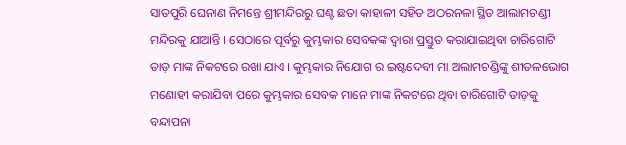ସାତପୁରି ଘେନାଣ ନିମନ୍ତେ ଶ୍ରୀମନ୍ଦିରରୁ ଘଣ୍ଟ ଛତା କାହାଳୀ ସହିତ ଅଠରନଳା ସ୍ଥିତ ଆଲାମଚଣ୍ଡୀ ମନ୍ଦିରକୁ ଯାଆନ୍ତି । ସେଠାରେ ପୂର୍ବରୁ କୁମ୍ଭକାର ସେବକଙ୍କ ଦ୍ୱାରା ପ୍ରସ୍ତୁତ କରାଯାଇଥିବା ଚାରିଗୋଟି ତାଡ଼ ମାଙ୍କ ନିକଟରେ ରଖା ଯାଏ । କୁମ୍ଭକାର ନିଯୋଗ ର ଇଷ୍ଟଦେବୀ ମା ଅଲାମଚଣ୍ଡିଙ୍କୁ ଶୀତଳଭୋଗ ମଣୋହୀ କରାଯିବା ପରେ କୁମ୍ଭକାର ସେବକ ମାନେ ମାଙ୍କ ନିକଟରେ ଥିବା ଚାରିଗୋଟି ତାଡ଼କୁ ବନ୍ଦାପନା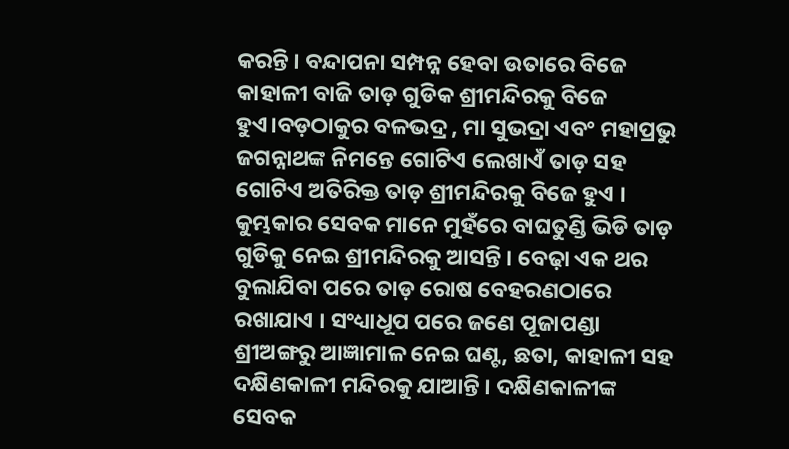କରନ୍ତି । ବନ୍ଦାପନା ସମ୍ପନ୍ନ ହେବା ଉତାରେ ବିଜେ କାହାଳୀ ବାଜି ତାଡ଼ ଗୁଡିକ ଶ୍ରୀମନ୍ଦିରକୁ ବିଜେ ହୁଏ।ବଡ଼ଠାକୁର ବଳଭଦ୍ର , ମା ସୁଭଦ୍ରା ଏବଂ ମହାପ୍ରଭୁ ଜଗନ୍ନାଥଙ୍କ ନିମନ୍ତେ ଗୋଟିଏ ଲେଖାଏଁ ତାଡ଼ ସହ ଗୋଟିଏ ଅତିରିକ୍ତ ତାଡ଼ ଶ୍ରୀମନ୍ଦିରକୁ ବିଜେ ହୁଏ । କୁମ୍ଭକାର ସେବକ ମାନେ ମୁହଁରେ ବାଘତୁଣ୍ଡି ଭିଡି ତାଡ଼ ଗୁଡିକୁ ନେଇ ଶ୍ରୀମନ୍ଦିରକୁ ଆସନ୍ତି । ବେଢ଼ା ଏକ ଥର ବୁଲାଯିବା ପରେ ତାଡ଼ ରୋଷ ବେହରଣଠାରେ ରଖାଯାଏ । ସଂଧ୍ୟାଧୂପ ପରେ ଜଣେ ପୂଜାପଣ୍ଡା ଶ୍ରୀଅଙ୍ଗରୁ ଆଜ୍ଞାମାଳ ନେଇ ଘଣ୍ଟ, ଛତା, କାହାଳୀ ସହ ଦକ୍ଷିଣକାଳୀ ମନ୍ଦିରକୁ ଯାଆନ୍ତି । ଦକ୍ଷିଣକାଳୀଙ୍କ ସେବକ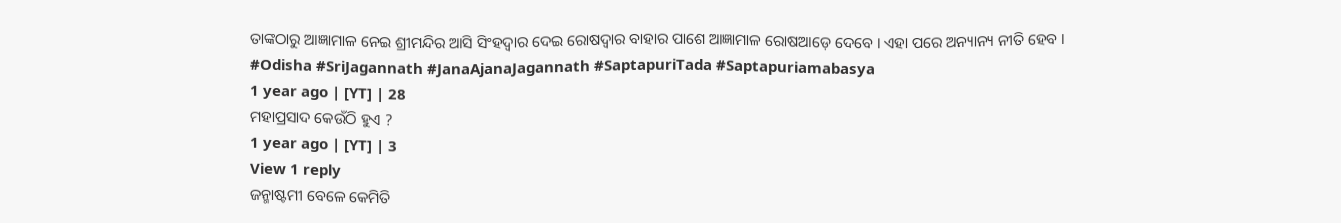ତାଙ୍କଠାରୁ ଆଜ୍ଞାମାଳ ନେଇ ଶ୍ରୀମନ୍ଦିର ଆସି ସିଂହଦ୍ବାର ଦେଇ ରୋଷଦ୍ବାର ବାହାର ପାଶେ ଆଜ୍ଞାମାଳ ରୋଷଆଡ଼େ ଦେବେ । ଏହା ପରେ ଅନ୍ୟାନ୍ୟ ନୀତି ହେବ । #Odisha #SriJagannath #JanaAjanaJagannath #SaptapuriTada #Saptapuriamabasya
1 year ago | [YT] | 28
ମହାପ୍ରସାଦ କେଉଁଠି ହୁଏ ?
1 year ago | [YT] | 3
View 1 reply
ଜନ୍ମାଷ୍ଟମୀ ବେଳେ କେମିତି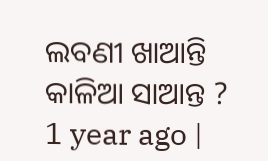ଲବଣୀ ଖାଆନ୍ତି କାଳିଆ ସାଆନ୍ତ ?
1 year ago |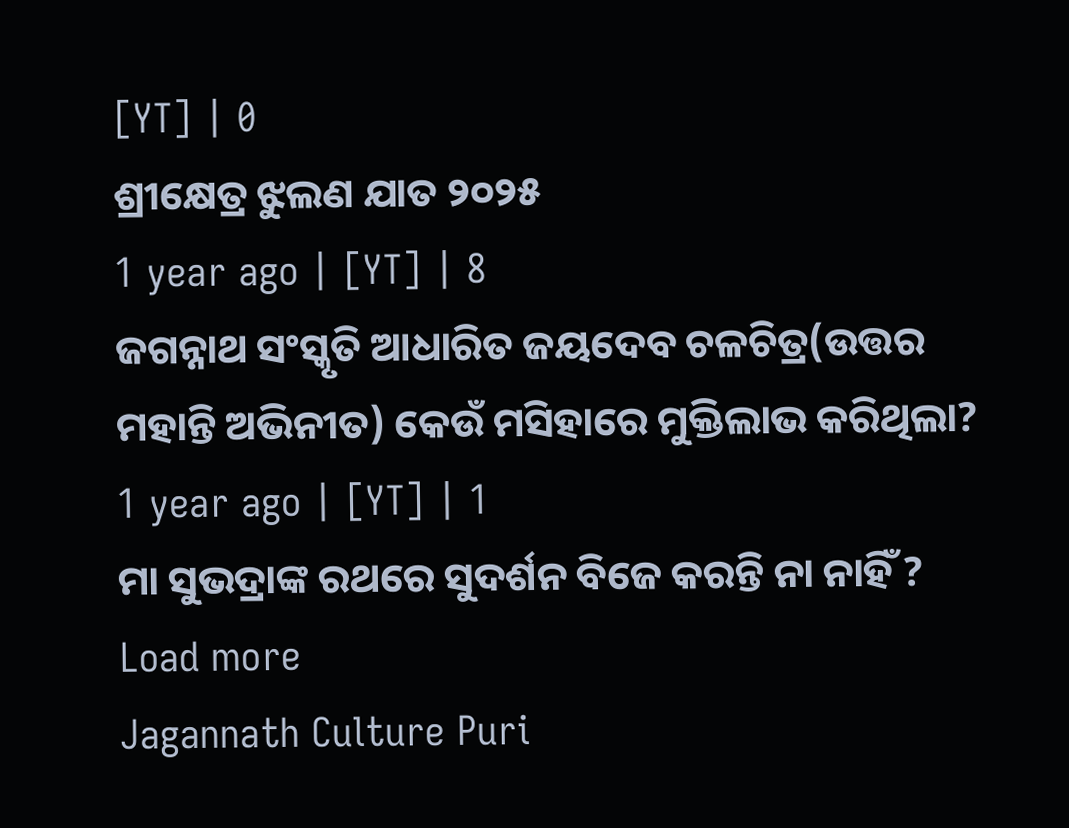[YT] | 0
ଶ୍ରୀକ୍ଷେତ୍ର ଝୁଲଣ ଯାତ ୨୦୨୫
1 year ago | [YT] | 8
ଜଗନ୍ନାଥ ସଂସ୍କୃତି ଆଧାରିତ ଜୟଦେବ ଚଳଚିତ୍ର(ଉତ୍ତର ମହାନ୍ତି ଅଭିନୀତ) କେଉଁ ମସିହାରେ ମୁକ୍ତିଲାଭ କରିଥିଲା?
1 year ago | [YT] | 1
ମା ସୁଭଦ୍ରାଙ୍କ ରଥରେ ସୁଦର୍ଶନ ବିଜେ କରନ୍ତି ନା ନାହିଁ ?
Load more
Jagannath Culture Puri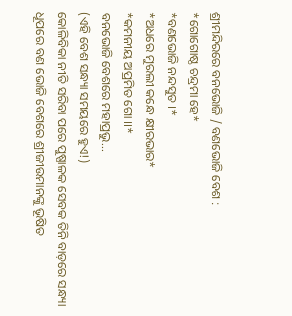ଶ୍ରୀମନ୍ଦିରରେ ବନଭୋଜି / ବଣଭୋଜି ବେଶ :
*ଗୋଗୋଷ୍ଠ ଚନ୍ଦ୍ରମା ହେ*
*ବଣଭୋଜି ନନ୍ଦସୁତ ।*
*ଅଧରେ ମୁରଲୀ କନ୍ଧେ କ୍ଷୀରଭାର*
*କମନୀୟ ଅପ୍ରମିତ ଗୋ ।।*
ବନଭୋଜି ବେଶରେ ମହାପ୍ରଭୁ...
(ଏହି ବେଶ ସନ୍ଧ୍ୟା ସମୟରେ ହୁଏ!)
କୋଳିବିକା ନୀତି ସରିବା ପରେ ପୁଷ୍ପାଳକ ସେବକ ତିନି ବାଡ଼ରେ ସନ୍ଧ୍ୟା ଧୂପରେ ବଣ ଭୋଜି ବେଶରେ ଶ୍ରୀଜୀଉମାନଙ୍କୁ ଭୂଷିତ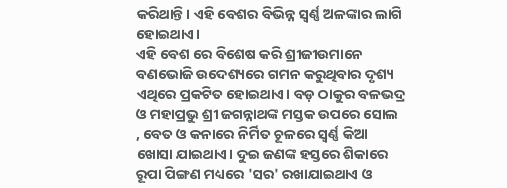କରିଥାନ୍ତି। ଏହି ବେଶର ବିଭିନ୍ନ ସ୍ବର୍ଣ୍ଣ ଅଳଙ୍କାର ଲାଗି ହୋଇଥାଏ।
ଏହି ବେଶ ରେ ବିଶେଷ କରି ଶ୍ରୀଜୀଉମାନେ ବଣଭୋଜି ଉଦେଶ୍ୟରେ ଗମନ କରୁଥିବାର ଦୃଶ୍ୟ ଏଥିରେ ପ୍ରକଟିତ ହୋଇଥାଏ। ବଡ଼ ଠାକୁର ବଳଭଦ୍ର ଓ ମହାପ୍ରଭୁ ଶ୍ରୀ ଜଗନ୍ନାଥଙ୍କ ମସ୍ତକ ଉପରେ ସୋଲ , ବେତ ଓ କନାରେ ନିର୍ମିତ ଚୂଳରେ ସ୍ୱର୍ଣ୍ଣ କିଆ ଖୋସା ଯାଇଥାଏ। ଦୁଇ ଜଣଙ୍କ ହସ୍ତରେ ଶିକାରେ ରୂପା ପିଙ୍ଗଣ ମଧ୍ୟରେ 'ସର' ରଖାଯାଇଥାଏ ଓ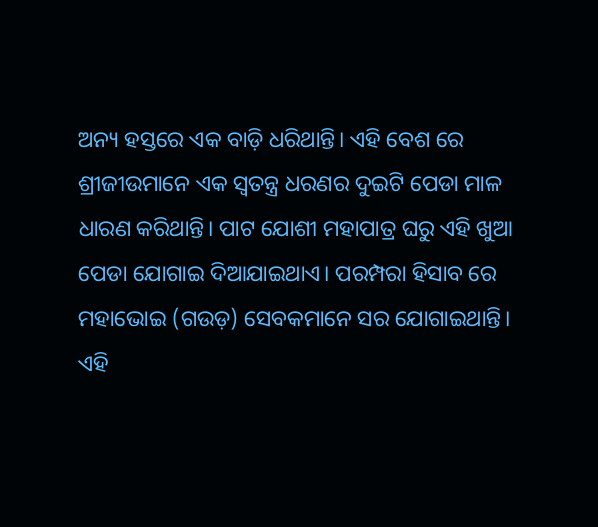ଅନ୍ୟ ହସ୍ତରେ ଏକ ବାଡ଼ି ଧରିଥାନ୍ତି। ଏହି ବେଶ ରେ ଶ୍ରୀଜୀଉମାନେ ଏକ ସ୍ୱତନ୍ତ୍ର ଧରଣର ଦୁଇଟି ପେଡା ମାଳ ଧାରଣ କରିଥାନ୍ତି। ପାଟ ଯୋଶୀ ମହାପାତ୍ର ଘରୁ ଏହି ଖୁଆ ପେଡା ଯୋଗାଇ ଦିଆଯାଇଥାଏ। ପରମ୍ପରା ହିସାବ ରେ ମହାଭୋଇ (ଗଉଡ଼) ସେବକମାନେ ସର ଯୋଗାଇଥାନ୍ତି।
ଏହି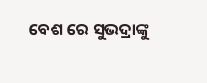ବେଶ ରେ ସୁଭଦ୍ରାଙ୍କୁ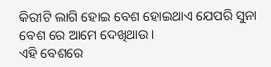କିରୀଟି ଲାଗି ହୋଇ ବେଶ ହୋଇଥାଏ ଯେପରି ସୁନା ବେଶ ରେ ଆମେ ଦେଖିଥାଉ।
ଏହି ବେଶରେ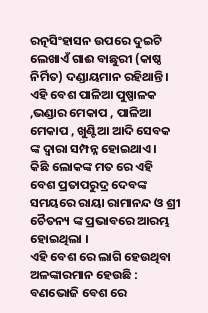ରତ୍ନସିଂହାସନ ଉପରେ ଦୁଇଟି ଲେଖାଏଁ ଗାଈ ବାଛୁରୀ (କାଷ୍ଠ ନିର୍ମିତ) ଦଣ୍ଡାୟମାନ ରହିଥାନ୍ତି। ଏହି ବେଶ ପାଳିଆ ପୁଷ୍ପାଳକ ,ଭଣ୍ଡାର ମେକାପ , ପାଳିଆ ମେକାପ , ଖୁଣ୍ଟିଆ ଆଦି ସେବକ ଙ୍କ ଦ୍ଵାରା ସମ୍ପନ୍ନ ହୋଇଥାଏ।
କିଛି ଲୋକଙ୍କ ମତ ରେ ଏହି ବେଶ ପ୍ରତାପରୁଦ୍ର ଦେବଙ୍କ ସମୟରେ ରାୟା ରାମାନନ୍ଦ ଓ ଶ୍ରୀ ଚୈତନ୍ୟ ଙ୍କ ପ୍ରଭାବରେ ଆରମ୍ଭ ହୋଇଥିଲା ।
ଏହି ବେଶ ରେ ଲାଗି ହେଉଥିବା ଅଳଙ୍କାରମାନ ହେଉଛି :
ବଣଭୋଜି ବେଶ ରେ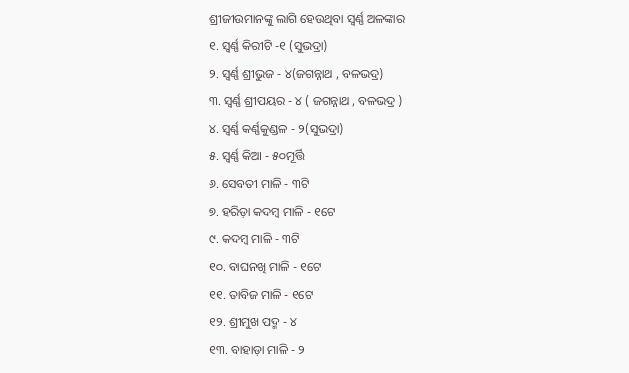ଶ୍ରୀଜୀଉମାନଙ୍କୁ ଲାଗି ହେଉଥିବା ସ୍ୱର୍ଣ୍ଣ ଅଳଙ୍କାର
୧. ସ୍ୱର୍ଣ୍ଣ କିରୀଟି -୧ (ସୁଭଦ୍ରା)
୨. ସ୍ବର୍ଣ୍ଣ ଶ୍ରୀଭୁଜ - ୪(ଜଗନ୍ନାଥ , ବଳଭଦ୍ର)
୩. ସ୍ବର୍ଣ୍ଣ ଶ୍ରୀପୟର - ୪ ( ଜଗନ୍ନାଥ , ବଳଭଦ୍ର )
୪. ସ୍ୱର୍ଣ୍ଣ କର୍ଣ୍ଣକୁଣ୍ଡଳ - ୨(ସୁଭଦ୍ରା)
୫. ସ୍ବର୍ଣ୍ଣ କିଆ - ୫୦ମୂର୍ତ୍ତି
୬. ସେବତୀ ମାଳି - ୩ଟି
୭. ହରିଡ଼ା କଦମ୍ବ ମାଳି - ୧ଟେ
୯. କଦମ୍ବ ମାଳି - ୩ଟି
୧୦. ବାଘନଖି ମାଳି - ୧ଟେ
୧୧. ତାବିଜ ମାଳି - ୧ଟେ
୧୨. ଶ୍ରୀମୁଖ ପଦ୍ମ - ୪
୧୩. ବାହାଡ଼ା ମାଳି - ୨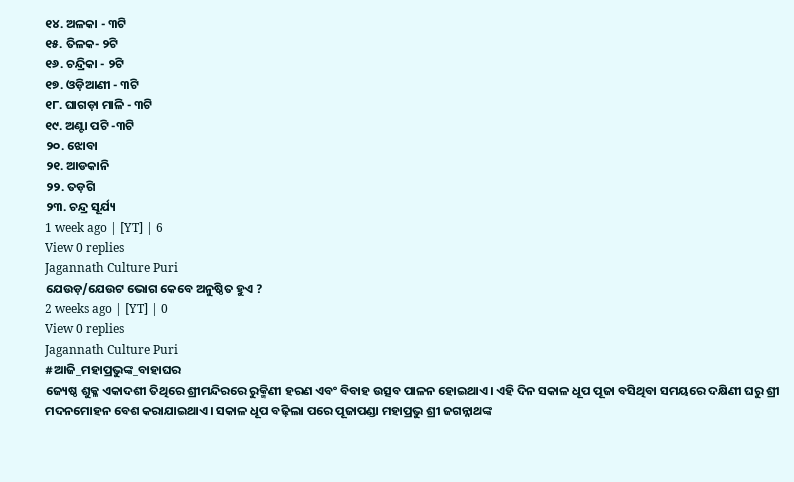୧୪. ଅଳକା - ୩ଟି
୧୫. ତିଳକ- ୨ଟି
୧୬. ଚନ୍ଦ୍ରିକା - ୨ଟି
୧୭. ଓଡ଼ିଆଣୀ - ୩ଟି
୧୮. ଘାଗଡ଼ା ମାଳି - ୩ଟି
୧୯. ଅଣ୍ଟା ପଟି -୩ଟି
୨୦. ଝୋବା
୨୧. ଆଡକାନି
୨୨. ତଡ଼ଗି
୨୩. ଚନ୍ଦ୍ର ସୂର୍ଯ୍ୟ
1 week ago | [YT] | 6
View 0 replies
Jagannath Culture Puri
ଯେଉଡ଼/ଯେଉଟ ଭୋଗ କେବେ ଅନୁଷ୍ଠିତ ହୁଏ ?
2 weeks ago | [YT] | 0
View 0 replies
Jagannath Culture Puri
#ଆଜି_ମହାପ୍ରଭୁଙ୍କ_ବାହାଘର
ଜ୍ୟେଷ୍ଠ ଶୁକ୍ଳ ଏକାଦଶୀ ତିଥିରେ ଶ୍ରୀମନ୍ଦିରରେ ରୁକ୍ମିଣୀ ହରଣ ଏବଂ ବିବାହ ଉତ୍ସବ ପାଳନ ହୋଇଥାଏ। ଏହି ଦିନ ସକାଳ ଧୂପ ପୂଜା ବସିଥିବା ସମୟରେ ଦକ୍ଷିଣୀ ଘରୁ ଶ୍ରୀ ମଦନମୋହନ ବେଶ କରାଯାଇଥାଏ। ସକାଳ ଧୂପ ବଢ଼ିଲା ପରେ ପୂଜାପଣ୍ଡା ମହାପ୍ରଭୁ ଶ୍ରୀ ଜଗନ୍ନାଥଙ୍କ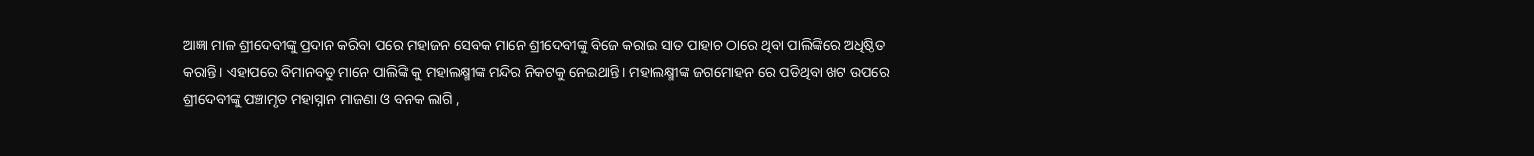ଆଜ୍ଞା ମାଳ ଶ୍ରୀଦେବୀଙ୍କୁ ପ୍ରଦାନ କରିବା ପରେ ମହାଜନ ସେବକ ମାନେ ଶ୍ରୀଦେବୀଙ୍କୁ ବିଜେ କରାଇ ସାତ ପାହାଚ ଠାରେ ଥିବା ପାଲିଙ୍କିରେ ଅଧିଷ୍ଠିତ କରାନ୍ତି। ଏହାପରେ ବିମାନବଡୁ ମାନେ ପାଲିଙ୍କି କୁ ମହାଲକ୍ଷ୍ମୀଙ୍କ ମନ୍ଦିର ନିକଟକୁ ନେଇଥାନ୍ତି। ମହାଲକ୍ଷ୍ମୀଙ୍କ ଜଗମୋହନ ରେ ପଡିଥିବା ଖଟ ଉପରେ ଶ୍ରୀଦେବୀଙ୍କୁ ପଞ୍ଚାମୃତ ମହାସ୍ନାନ ମାଜଣା ଓ ବନକ ଲାଗି ,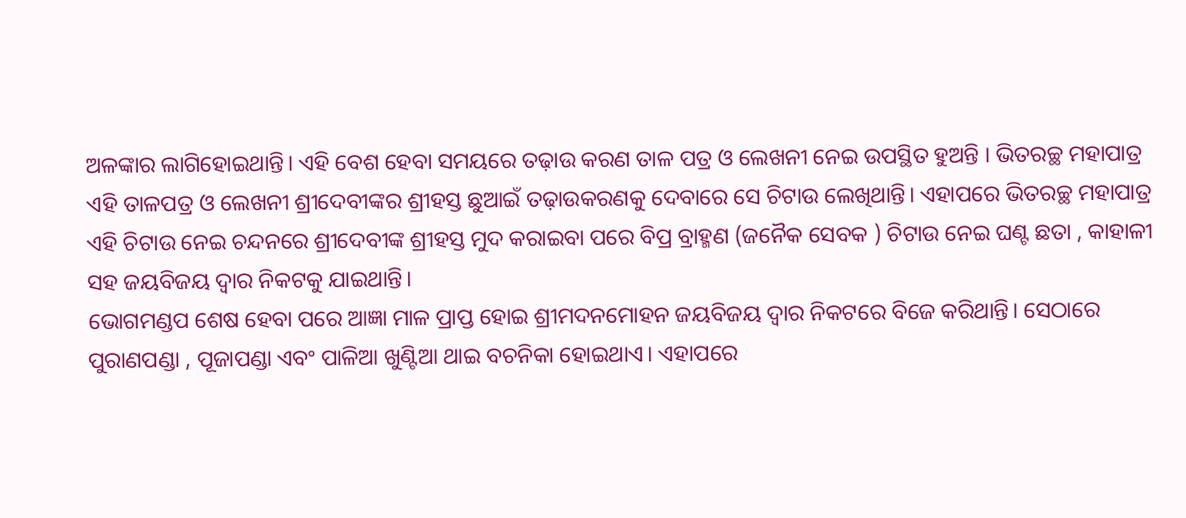ଅଳଙ୍କାର ଲାଗିହୋଇଥାନ୍ତି। ଏହି ବେଶ ହେବା ସମୟରେ ତଢ଼ାଉ କରଣ ତାଳ ପତ୍ର ଓ ଲେଖନୀ ନେଇ ଉପସ୍ଥିତ ହୁଅନ୍ତି । ଭିତରଚ୍ଛ ମହାପାତ୍ର ଏହି ତାଳପତ୍ର ଓ ଲେଖନୀ ଶ୍ରୀଦେବୀଙ୍କର ଶ୍ରୀହସ୍ତ ଛୁଆଇଁ ତଢ଼ାଉକରଣକୁ ଦେବାରେ ସେ ଚିଟାଉ ଲେଖିଥାନ୍ତି। ଏହାପରେ ଭିତରଚ୍ଛ ମହାପାତ୍ର ଏହି ଚିଟାଉ ନେଇ ଚନ୍ଦନରେ ଶ୍ରୀଦେବୀଙ୍କ ଶ୍ରୀହସ୍ତ ମୁଦ କରାଇବା ପରେ ବିପ୍ର ବ୍ରାହ୍ମଣ (ଜନୈକ ସେବକ ) ଚିଟାଉ ନେଇ ଘଣ୍ଟ ଛତା , କାହାଳୀ ସହ ଜୟବିଜୟ ଦ୍ୱାର ନିକଟକୁ ଯାଇଥାନ୍ତି।
ଭୋଗମଣ୍ଡପ ଶେଷ ହେବା ପରେ ଆଜ୍ଞା ମାଳ ପ୍ରାପ୍ତ ହୋଇ ଶ୍ରୀମଦନମୋହନ ଜୟବିଜୟ ଦ୍ୱାର ନିକଟରେ ବିଜେ କରିଥାନ୍ତି। ସେଠାରେ ପୁରାଣପଣ୍ଡା , ପୂଜାପଣ୍ଡା ଏବଂ ପାଳିଆ ଖୁଣ୍ଟିଆ ଥାଇ ବଚନିକା ହୋଇଥାଏ। ଏହାପରେ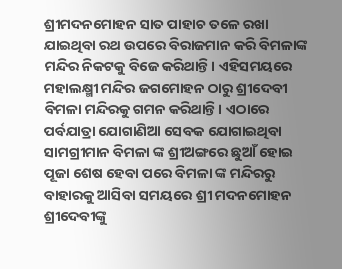ଶ୍ରୀମଦନମୋହନ ସାତ ପାହାଚ ତଳେ ରଖା ଯାଇଥିବା ରଥ ଉପରେ ବିରାଜମାନ କରି ବିମଳାଙ୍କ ମନ୍ଦିର ନିକଟକୁ ବିଜେ କରିଥାନ୍ତି। ଏହିସମୟରେ ମହାଲକ୍ଷ୍ମୀ ମନ୍ଦିର ଜଗମୋହନ ଠାରୁ ଶ୍ରୀଦେବୀ ବିମଳା ମନ୍ଦିରକୁ ଗମନ କରିଥାନ୍ତି। ଏଠାରେ ପର୍ବଯାତ୍ରା ଯୋଗାଣିଆ ସେବକ ଯୋଗାଇଥିବା ସାମଗ୍ରୀମାନ ବିମଳା ଙ୍କ ଶ୍ରୀଅଙ୍ଗରେ ଛୁଆଁ ହୋଇ ପୂଜା ଶେଷ ହେବା ପରେ ବିମଳା ଙ୍କ ମନ୍ଦିରରୁ ବାହାରକୁ ଆସିବା ସମୟରେ ଶ୍ରୀ ମଦନମୋହନ ଶ୍ରୀଦେବୀଙ୍କୁ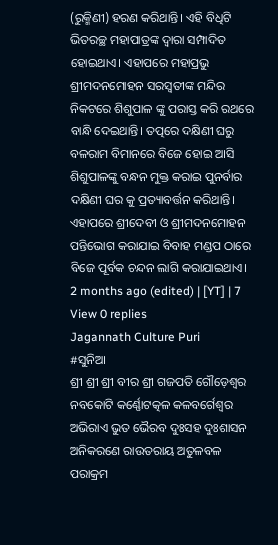(ରୁକ୍ମିଣୀ) ହରଣ କରିଥାନ୍ତି। ଏହି ବିଧିଟି ଭିତରଚ୍ଛ ମହାପାତ୍ରଙ୍କ ଦ୍ଵାରା ସମ୍ପାଦିତ ହୋଇଥାଏ। ଏହାପରେ ମହାପ୍ରଭୁ ଶ୍ରୀମଦନମୋହନ ସରସ୍ୱତୀଙ୍କ ମନ୍ଦିର ନିକଟରେ ଶିଶୁପାଳ ଙ୍କୁ ପରାସ୍ତ କରି ରଥରେ ବାନ୍ଧି ଦେଇଥାନ୍ତି। ତତ୍ପରେ ଦକ୍ଷିଣୀ ଘରୁ ବଳରାମ ବିମାନରେ ବିଜେ ହୋଇ ଆସି ଶିଶୁପାଳଙ୍କୁ ବନ୍ଧନ ମୁକ୍ତ କରାଇ ପୁନର୍ବାର ଦକ୍ଷିଣୀ ଘର କୁ ପ୍ରତ୍ୟାବର୍ତ୍ତନ କରିଥାନ୍ତି।
ଏହାପରେ ଶ୍ରୀଦେବୀ ଓ ଶ୍ରୀମଦନମୋହନ ପନ୍ତିଭୋଗ କରାଯାଇ ବିବାହ ମଣ୍ଡପ ଠାରେ ବିଜେ ପୂର୍ବକ ଚନ୍ଦନ ଲାଗି କରାଯାଇଥାଏ।
2 months ago (edited) | [YT] | 7
View 0 replies
Jagannath Culture Puri
#ସୁନିଆ
ଶ୍ରୀ ଶ୍ରୀ ଶ୍ରୀ ବୀର ଶ୍ରୀ ଗଜପତି ଗୌଡ଼େଶ୍ୱର ନବକୋଟି କର୍ଣ୍ଣୋଟତ୍କଳ କଳବର୍ଗେଶ୍ଵର ଅଭିରାଏ ଭୁତ ଭୈରବ ଦୁଃସହ ଦୁଃଶାସନ ଅନିକରଣେ ରାଉତରାୟ ଅତୁଳବଳ ପରାକ୍ରମ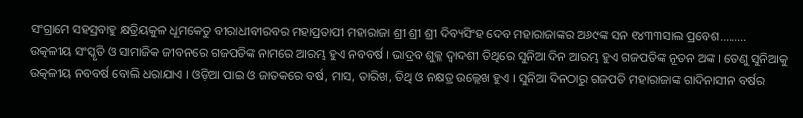ସଂଗ୍ରାମେ ସହସ୍ରବାହୁ କ୍ଷତ୍ରିୟକୁଳ ଧୂମକେତୁ ବୀରାଧୀବୀରବର ମହାପ୍ରତାପୀ ମହାରାଜା ଶ୍ରୀ ଶ୍ରୀ ଶ୍ରୀ ଦିବ୍ୟସିଂହ ଦେବ ମହାରାଜାଙ୍କର ଅ୬୯ଙ୍କ ସନ ୧୪୩୩ସାଲ ପ୍ରବେଶ.........
ଉତ୍କଳୀୟ ସଂସ୍କୃତି ଓ ସାମାଜିକ ଜୀବନରେ ଗଜପତିଙ୍କ ନାମରେ ଆରମ୍ଭ ହୁଏ ନବବର୍ଷ । ଭାଦ୍ରବ ଶୁକ୍ଳ ଦ୍ୱାଦଶୀ ତିଥିରେ ସୁନିଆ ଦିନ ଆରମ୍ଭ ହୁଏ ଗଜପତିଙ୍କ ନୂତନ ଅଙ୍କ । ତେଣୁ ସୁନିଆକୁ ଉତ୍କଳୀୟ ନବବର୍ଷ ବୋଲି ଧରାଯାଏ । ଓଡ଼ିଆ ପାଇ ଓ ଜାତକରେ ବର୍ଷ, ମାସ, ତାରିଖ, ତିଥି ଓ ନକ୍ଷତ୍ର ଉଲ୍ଲେଖ ହୁଏ । ସୁନିଆ ଦିନଠାରୁ ଗଜପତି ମହାରାଜାଙ୍କ ଗାଦିନାସୀନ ବର୍ଷର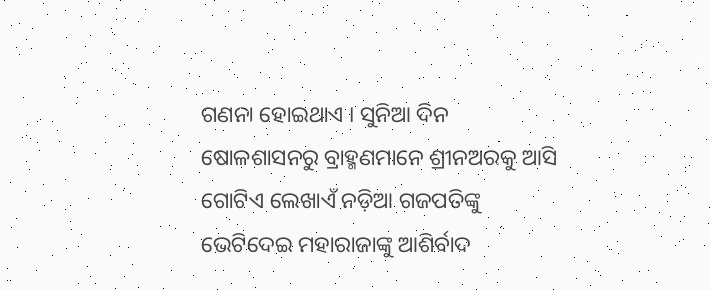ଗଣନା ହୋଇଥାଏ । ସୁନିଆ ଦିନ ଷୋଳଶାସନରୁ ବ୍ରାହ୍ମଣମାନେ ଶ୍ରୀନଅରକୁ ଆସି ଗୋଟିଏ ଲେଖାଏଁ ନଡ଼ିଆ ଗଜପତିଙ୍କୁ ଭେଟିଦେଇ ମହାରାଜାଙ୍କୁ ଆଶିର୍ବାଦ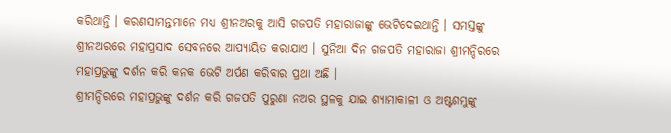କରିଥାନ୍ତି । କରଣସାମନ୍ତମାନେ ମଧ୍ୟ ଶ୍ରୀନଅରକୁ ଆସି ଗଜପତି ମହାରାଜାଙ୍କୁ ଭେଟିଦେଇଥାନ୍ତି । ସମସ୍ତଙ୍କୁ ଶ୍ରୀନଅରରେ ମହାପ୍ରସାଦ ସେବନରେ ଆପ୍ୟାୟିତ କରାଯାଏ । ସୁନିଆ ଦିନ ଗଜପତି ମହାରାଜା ଶ୍ରୀମନ୍ଦିରରେ ମହାପ୍ରଭୁଙ୍କୁ ଦର୍ଶନ କରି କନକ ଭେଟି ଅର୍ପଣ କରିବାର ପ୍ରଥା ଅଛି ।
ଶ୍ରୀମନ୍ଦିରରେ ମହାପ୍ରଭୁଙ୍କୁ ଦର୍ଶନ କରି ଗଜପତି ପୁରୁଣା ନଅର ସ୍ଥଳକୁ ଯାଇ ଶ୍ୟାମାକାଳୀ ଓ ଅଷ୍ଟଶମ୍ଭୁଙ୍କୁ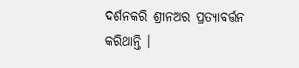ଦର୍ଶନକରି ଶ୍ରୀନଅର ପ୍ରତ୍ୟାବର୍ତ୍ତନ କରିଥାନ୍ତି ।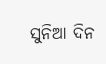ସୁନିଆ ଦିନ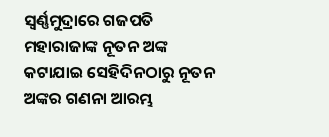ସ୍ୱର୍ଣ୍ଣମୁଦ୍ରାରେ ଗଜପତି ମହାରାଜାଙ୍କ ନୂତନ ଅଙ୍କ କଟାଯାଇ ସେହିଦିନଠାରୁ ନୂତନ ଅଙ୍କର ଗଣନା ଆରମ୍ଭ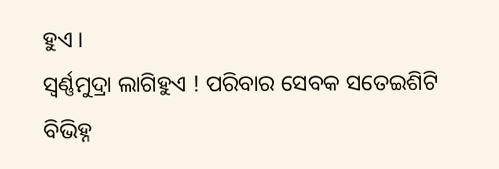ହୁଏ ।
ସ୍ୱର୍ଣ୍ଣମୁଦ୍ରା ଲାଗିହୁଏ ! ପରିବାର ସେବକ ସତେଇଶିଟି ବିଭିହ୍ନ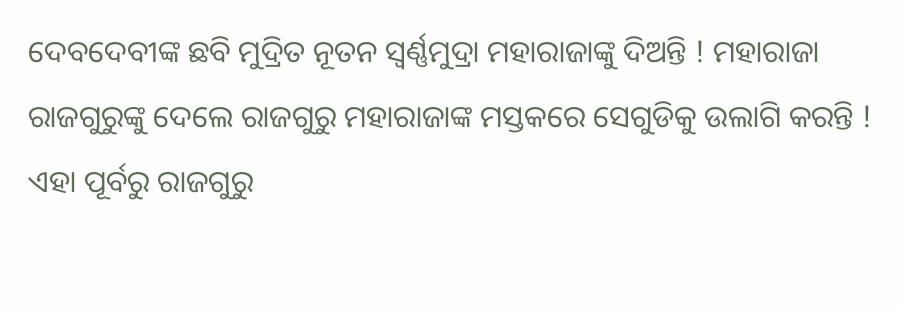ଦେବଦେବୀଙ୍କ ଛବି ମୁଦ୍ରିତ ନୂତନ ସ୍ୱର୍ଣ୍ଣମୁଦ୍ରା ମହାରାଜାଙ୍କୁ ଦିଅନ୍ତି ! ମହାରାଜା ରାଜଗୁରୁଙ୍କୁ ଦେଲେ ରାଜଗୁରୁ ମହାରାଜାଙ୍କ ମସ୍ତକରେ ସେଗୁଡିକୁ ଉଲାଗି କରନ୍ତି ! ଏହା ପୂର୍ବରୁ ରାଜଗୁରୁ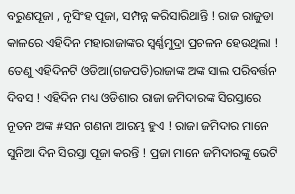ବରୁଣପୂଜା , ନୃସିଂହ ପୂଜା, ସମ୍ପନ୍ନ କରିସାରିଥାନ୍ତି ! ରାଜ ରାଜୁଡା କାଳରେ ଏହିଦିନ ମହାରାଜାଙ୍କର ସ୍ୱର୍ଣ୍ଣମୁଦ୍ରା ପ୍ରଚଳନ ହେଉଥିଲା ! ତେଣୁ ଏହିଦିନଟି ଓଡିଆ(ଗଜପତି)ରାଜାଙ୍କ ଅଙ୍କ ସାଲ ପରିବର୍ତ୍ତନ ଦିବସ ! ଏହିଦିନ ମଧ୍ୟ ଓଡିଶାର ରାଜା ଜମିଦାରଙ୍କ ସିରସ୍ତାରେ ନୂତନ ଅଙ୍କ #ସନ ଗଣନା ଆରମ୍ଭ ହୁଏ ! ରାଜା ଜମିଦାର ମାନେ ସୁନିଆ ଦିନ ସିରସ୍ତା ପୂଜା କରନ୍ତି ! ପ୍ରଜା ମାନେ ଜମିଦାରଙ୍କୁ ଭେଟି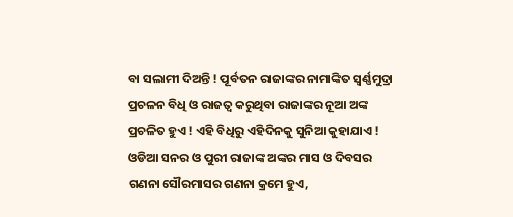ବା ସଲାମୀ ଦିଅନ୍ତି ! ପୂର୍ବତନ ରାଜାଙ୍କର ନାମାଙ୍କିତ ସ୍ୱର୍ଣ୍ଣମୁଦ୍ରା ପ୍ରଚଳନ ବିଧି ଓ ରାଜତ୍ୱ କରୁଥିବା ରାଜାଙ୍କର ନୂଆ ଅଙ୍କ ପ୍ରଚଳିତ ହୁଏ ! ଏହି ବିଧିରୁ ଏହିଦିନକୁ ସୁନିଆ କୁହାଯାଏ !
ଓଡିଆ ସନର ଓ ପୁରୀ ରାଜାଙ୍କ ଅଙ୍କର ମାସ ଓ ଦିବସର ଗଣନା ସୌରମାସର ଗଣନା କ୍ରମେ ହୁଏ,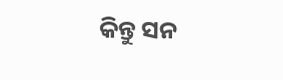କିନ୍ତୁ ସନ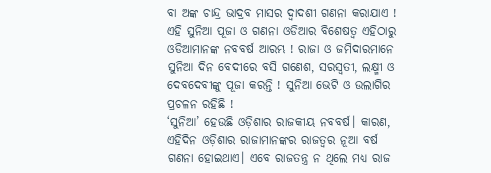ବା ଅଙ୍କ ଚାନ୍ଦ୍ର ଭାଦ୍ରବ ମାସର ଦ୍ୱାଦଶୀ ଗଣନା କରାଯାଏ ! ଏହି ସୁନିଆ ପୂଜା ଓ ଗଣନା ଓଡିଆର ବିଶେଷତ୍ୱ ଏହିଠାରୁ ଓଡିଆମାନଙ୍କ ନବବର୍ଷ ଆରମ୍ଭ ! ରାଜା ଓ ଜମିଦାରମାନେ ସୁନିଆ ଦିନ ବେଦୀରେ ବସି ଗଣେଶ, ସରସ୍ୱତୀ, ଲକ୍ଷ୍ମୀ ଓ ଦେବଦେବୀଙ୍କୁ ପୂଜା କରନ୍ତି ! ସୁନିଆ ଭେଟି ଓ ଉଲାଗିର ପ୍ରଚଳନ ରହିଛି !
‘ସୁନିଆ’ ହେଉଛି ଓଡ଼ିଶାର ରାଜକୀୟ ନବବର୍ଷ। କାରଣ, ଏହିଦିନ ଓଡ଼ିଶାର ରାଜାମାନଙ୍କର ରାଜତ୍ୱର ନୂଆ ବର୍ଷ ଗଣନା ହୋଇଥାଏ। ଏବେ ରାଜତନ୍ତ୍ର ନ ଥିଲେ ମଧ୍ୟ ରାଜ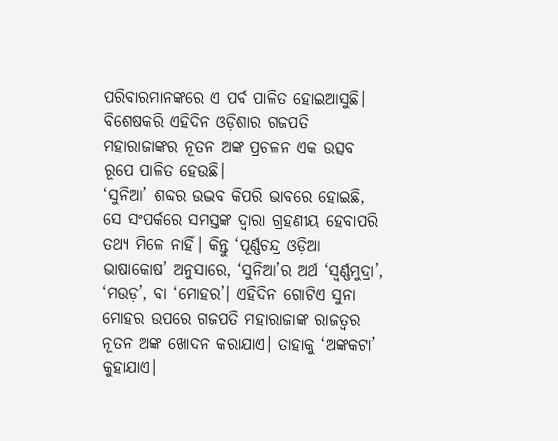ପରିବାରମାନଙ୍କରେ ଏ ପର୍ବ ପାଳିତ ହୋଇଆସୁଛି। ବିଶେଷକରି ଏହିଦିନ ଓଡ଼ିଶାର ଗଜପତି ମହାରାଜାଙ୍କର ନୂତନ ଅଙ୍କ ପ୍ରଚଳନ ଏକ ଉତ୍ସବ ରୂପେ ପାଳିତ ହେଉଛି।
‘ସୁନିଆ’ ଶବ୍ଦର ଉଦ୍ଭବ କିପରି ଭାବରେ ହୋଇଛି, ସେ ସଂପର୍କରେ ସମସ୍ତଙ୍କ ଦ୍ୱାରା ଗ୍ରହଣୀୟ ହେବାପରି ତଥ୍ୟ ମିଳେ ନାହିଁ। କିନ୍ତୁ ‘ପୂର୍ଣ୍ଣଚନ୍ଦ୍ର ଓଡ଼ିଆ ଭାଷାକୋଷ’ ଅନୁସାରେ, ‘ସୁନିଆ’ର ଅର୍ଥ ‘ସ୍ୱର୍ଣ୍ଣମୁଦ୍ରା’, ‘ମଉଡ଼’, ବା ‘ମୋହର’। ଏହିଦିନ ଗୋଟିଏ ସୁନା ମୋହର ଉପରେ ଗଜପତି ମହାରାଜାଙ୍କ ରାଜତ୍ୱର ନୂତନ ଅଙ୍କ ଖୋଦନ କରାଯାଏ। ତାହାକୁ ‘ଅଙ୍କକଟା’ କୁହାଯାଏ।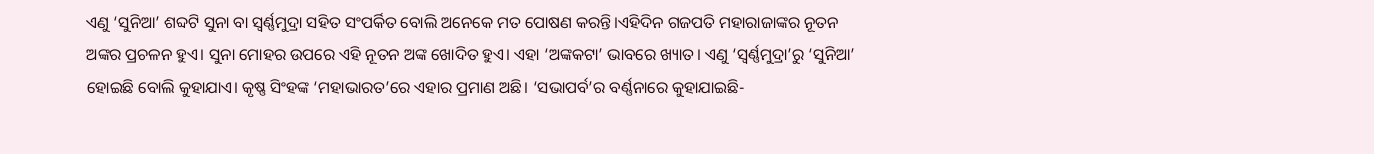ଏଣୁ ‘ସୁନିଆ’ ଶବ୍ଦଟି ସୁନା ବା ସ୍ୱର୍ଣ୍ଣମୁଦ୍ରା ସହିତ ସଂପର୍କିତ ବୋଲି ଅନେକେ ମତ ପୋଷଣ କରନ୍ତି।ଏହିଦିନ ଗଜପତି ମହାରାଜାଙ୍କର ନୂତନ ଅଙ୍କର ପ୍ରଚଳନ ହୁଏ। ସୁନା ମୋହର ଉପରେ ଏହି ନୂତନ ଅଙ୍କ ଖୋଦିତ ହୁଏ। ଏହା ‘ଅଙ୍କକଟା’ ଭାବରେ ଖ୍ୟାତ। ଏଣୁ ‘ସ୍ୱର୍ଣ୍ଣମୁଦ୍ରା’ରୁ ‘ସୁନିଆ’ ହୋଇଛି ବୋଲି କୁହାଯାଏ। କୃଷ୍ଣ ସିଂହଙ୍କ ‘ମହାଭାରତ’ରେ ଏହାର ପ୍ରମାଣ ଅଛି। ‘ସଭାପର୍ବ’ର ବର୍ଣ୍ଣନାରେ କୁହାଯାଇଛି-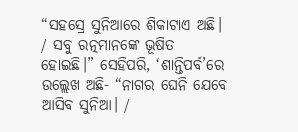“ସହସ୍ରେ ସୁନିଆରେ ଶିକାଟାଏ ଅଛି। / ସବୁ ରତ୍ନମାନଙ୍କେ ଭୂଷିତ ହୋଇଛି।” ସେହିପରି, ‘ଶାନ୍ତିପର୍ବ’ରେ ଉଲ୍ଲେଖ ଅଛି- “ନାଗର ଘେନି ଯେବେ ଆସିବ ସୁନିଆ। /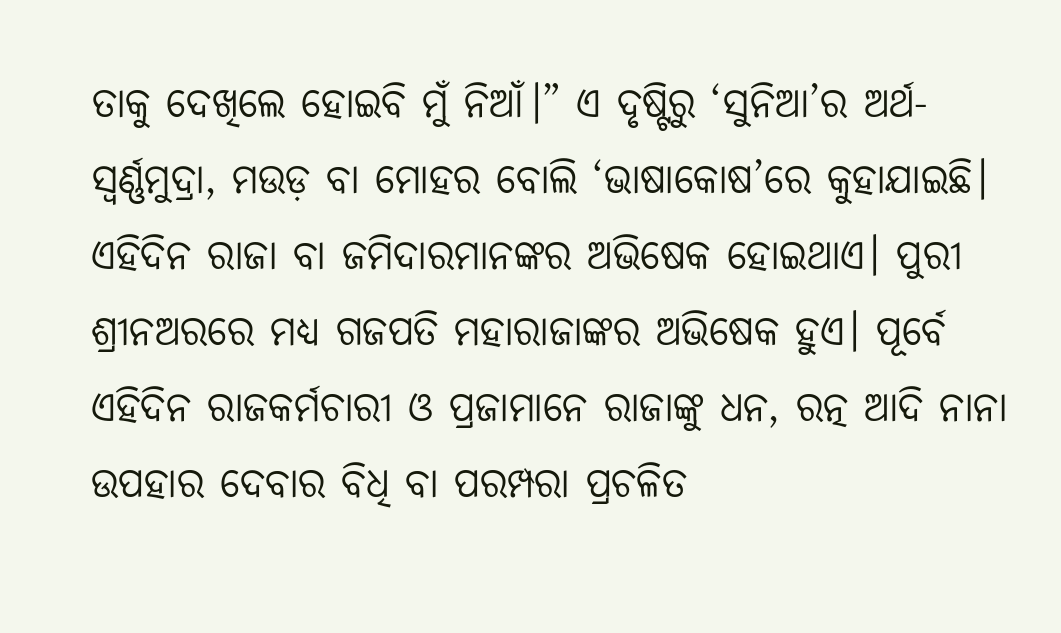ତାକୁ ଦେଖିଲେ ହୋଇବି ମୁଁ ନିଆଁ।” ଏ ଦୃଷ୍ଟିରୁ ‘ସୁନିଆ’ର ଅର୍ଥ- ସ୍ୱର୍ଣ୍ଣମୁଦ୍ରା, ମଉଡ଼ ବା ମୋହର ବୋଲି ‘ଭାଷାକୋଷ’ରେ କୁହାଯାଇଛି।
ଏହିଦିନ ରାଜା ବା ଜମିଦାରମାନଙ୍କର ଅଭିଷେକ ହୋଇଥାଏ। ପୁରୀ ଶ୍ରୀନଅରରେ ମଧ୍ୟ ଗଜପତି ମହାରାଜାଙ୍କର ଅଭିଷେକ ହୁଏ। ପୂର୍ବେ ଏହିଦିନ ରାଜକର୍ମଚାରୀ ଓ ପ୍ରଜାମାନେ ରାଜାଙ୍କୁ ଧନ, ରତ୍ନ ଆଦି ନାନା ଉପହାର ଦେବାର ବିଧି ବା ପରମ୍ପରା ପ୍ରଚଳିତ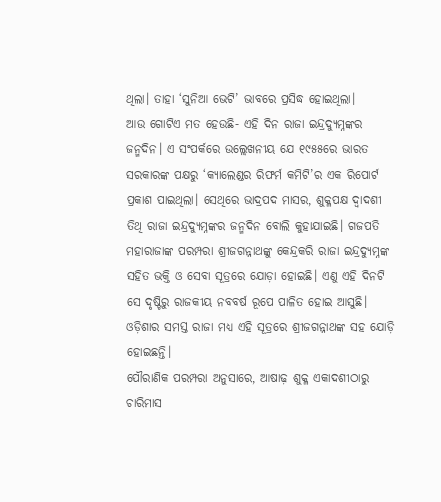ଥିଲା। ତାହା ‘ସୁନିଆ ଭେଟି’ ଭାବରେ ପ୍ରସିଦ୍ଧ ହୋଇଥିଲା।
ଆଉ ଗୋଟିଏ ମତ ହେଉଛି- ଏହି ଦିନ ରାଜା ଇନ୍ଦ୍ରଦ୍ୟୁମ୍ନଙ୍କର ଜନ୍ମଦିନ। ଏ ସଂପର୍କରେ ଉଲ୍ଲେଖନୀୟ ଯେ ୧୯୫୫ରେ ଭାରତ ସରକାରଙ୍କ ପକ୍ଷରୁ ‘କ୍ୟାଲେଣ୍ଡର ରିଫର୍ମ କମିଟି’ର ଏକ ରିପୋର୍ଟ ପ୍ରକାଶ ପାଇଥିଲା। ସେଥିରେ ଭାଦ୍ରପଦ ମାସର, ଶୁକ୍ଳପକ୍ଷ ଦ୍ୱାଦଶୀ ତିଥି ରାଜା ଇନ୍ଦ୍ରଦ୍ୟୁମ୍ନଙ୍କର ଜନ୍ମଦିନ ବୋଲି କୁହାଯାଇଛି। ଗଜପତି ମହାରାଜାଙ୍କ ପରମ୍ପରା ଶ୍ରୀଜଗନ୍ନାଥଙ୍କୁ କେନ୍ଦ୍ରକରି ରାଜା ଇନ୍ଦ୍ରଦ୍ୟୁମ୍ନଙ୍କ ସହିତ ଭକ୍ତି ଓ ସେବା ସୂତ୍ରରେ ଯୋଡ଼ା ହୋଇଛି। ଏଣୁ ଏହି ଦିନଟି ସେ ଦୃଷ୍ଟିରୁ ରାଜକୀୟ ନବବର୍ଷ ରୂପେ ପାଳିତ ହୋଇ ଆସୁଛି। ଓଡ଼ିଶାର ସମସ୍ତ ରାଜା ମଧ୍ୟ ଏହି ସୂତ୍ରରେ ଶ୍ରୀଜଗନ୍ନାଥଙ୍କ ସହ ଯୋଡ଼ି ହୋଇଛନ୍ତି।
ପୌରାଣିକ ପରମ୍ପରା ଅନୁସାରେ, ଆଷାଢ଼ ଶୁକ୍ଳ ଏକାଦଶୀଠାରୁ ଚାରିମାସ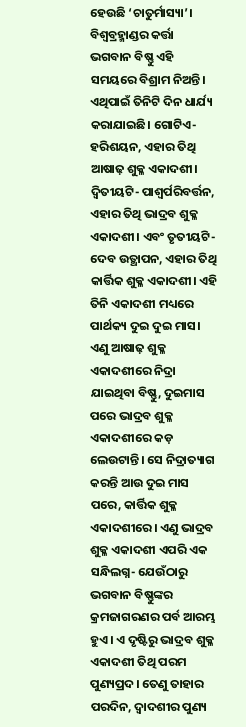ହେଉଛି ‘ଚାତୁର୍ମାସ୍ୟା’। ବିଶ୍ୱବ୍ରହ୍ମାଣ୍ଡର କର୍ତ୍ତା ଭଗବାନ ବିଷ୍ଣୁ ଏହି ସମୟରେ ବିଶ୍ରାମ ନିଅନ୍ତି। ଏଥିପାଇଁ ତିନିଟି ଦିନ ଧାର୍ଯ୍ୟ କରାଯାଇଛି। ଗୋଟିଏ- ହରିଶୟନ, ଏହାର ତିଥି ଆଷାଢ଼ ଶୁକ୍ଳ ଏକାଦଶୀ। ଦ୍ୱିତୀୟଟି- ପାଶ୍ୱର୍ପରିବର୍ତ୍ତନ, ଏହାର ତିଥି ଭାଦ୍ରବ ଶୁକ୍ଳ ଏକାଦଶୀ। ଏବଂ ତୃତୀୟଟି- ଦେବ ଉତ୍ଥାପନ, ଏହାର ତିଥି କାର୍ତ୍ତିକ ଶୁକ୍ଳ ଏକାଦଶୀ। ଏହି ତିନି ଏକାଦଶୀ ମଧ୍ୟରେ ପାର୍ଥକ୍ୟ ଦୁଇ ଦୁଇ ମାସ। ଏଣୁ ଆଷାଢ଼ ଶୁକ୍ଳ ଏକାଦଶୀରେ ନିଦ୍ରା ଯାଇଥିବା ବିଷ୍ଣୁ, ଦୁଇମାସ ପରେ ଭାଦ୍ରବ ଶୁକ୍ଳ ଏକାଦଶୀରେ କଡ଼ ଲେଉଟାନ୍ତି। ସେ ନିଦ୍ରାତ୍ୟାଗ କରନ୍ତି ଆଉ ଦୁଇ ମାସ ପରେ, କାର୍ତ୍ତିକ ଶୁକ୍ଳ ଏକାଦଶୀରେ। ଏଣୁ ଭାଦ୍ରବ ଶୁକ୍ଳ ଏକାଦଶୀ ଏପରି ଏକ ସନ୍ଧିଲଗ୍ନ- ଯେଉଁଠାରୁ ଭଗବାନ ବିଷ୍ଣୁଙ୍କର କ୍ରମଜାଗରଣର ପର୍ବ ଆରମ୍ଭ ହୁଏ। ଏ ଦୃଷ୍ଟିରୁ ଭାଦ୍ରବ ଶୁକ୍ଳ ଏକାଦଶୀ ତିଥି ପରମ ପୁଣ୍ୟପ୍ରଦ। ତେଣୁ ତାହାର ପରଦିନ, ଦ୍ୱାଦଶୀର ପୁଣ୍ୟ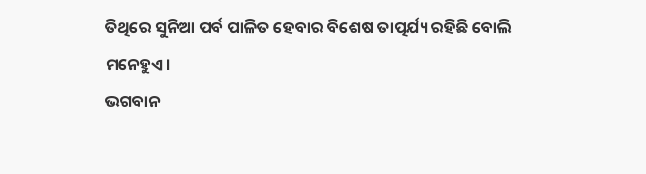ତିଥିରେ ସୁନିଆ ପର୍ବ ପାଳିତ ହେବାର ବିଶେଷ ତାତ୍ପର୍ଯ୍ୟ ରହିଛି ବୋଲି ମନେହୁଏ।
ଭଗବାନ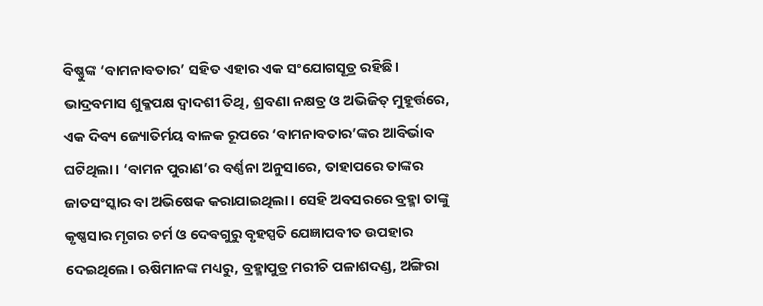ବିଷ୍ଣୁଙ୍କ ‘ବାମନାବତାର’ ସହିତ ଏହାର ଏକ ସଂଯୋଗସୂତ୍ର ରହିଛି। ଭାଦ୍ରବମାସ ଶୁକ୍ଳପକ୍ଷ ଦ୍ୱାଦଶୀ ତିଥି, ଶ୍ରବଣା ନକ୍ଷତ୍ର ଓ ଅଭିଜିତ୍ ମୁହୂର୍ତ୍ତରେ, ଏକ ଦିବ୍ୟ ଜ୍ୟୋତିର୍ମୟ ବାଳକ ରୂପରେ ‘ବାମନାବତାର’ଙ୍କର ଆବିର୍ଭାବ ଘଟିଥିଲା। ‘ବାମନ ପୁରାଣ’ର ବର୍ଣ୍ଣନା ଅନୁସାରେ, ତାହାପରେ ତାଙ୍କର ଜାତସଂସ୍କାର ବା ଅଭିଷେକ କରାଯାଇଥିଲା। ସେହି ଅବସରରେ ବ୍ରହ୍ମା ତାଙ୍କୁ କୃଷ୍ଣସାର ମୃଗର ଚର୍ମ ଓ ଦେବଗୁରୁ ବୃହସ୍ପତି ଯେଜ୍ଞାପବୀତ ଉପହାର ଦେଇଥିଲେ। ଋଷିମାନଙ୍କ ମଧ୍ୟରୁ, ବ୍ରହ୍ମାପୁତ୍ର ମରୀଚି ପଳାଶଦଣ୍ଡ, ଅଙ୍ଗିରା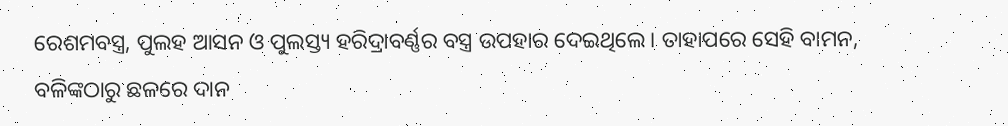ରେଶମବସ୍ତ୍ର, ପୁଲହ ଆସନ ଓ ପୁଲସ୍ତ୍ୟ ହରିଦ୍ରାବର୍ଣ୍ଣର ବସ୍ତ୍ର ଉପହାର ଦେଇଥିଲେ। ତାହାପରେ ସେହି ବାମନ, ବଳିଙ୍କଠାରୁ ଛଳରେ ଦାନ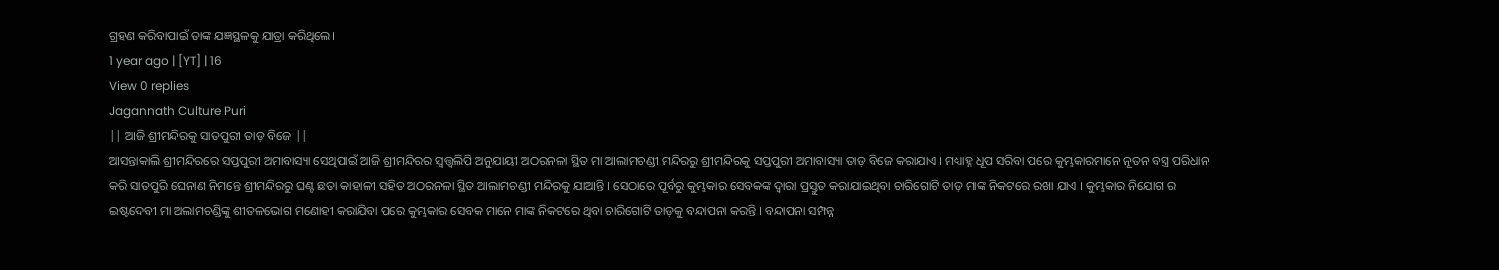ଗ୍ରହଣ କରିବାପାଇଁ ତାଙ୍କ ଯଜ୍ଞସ୍ଥଳକୁ ଯାତ୍ରା କରିଥିଲେ।
1 year ago | [YT] | 16
View 0 replies
Jagannath Culture Puri
|| ଆଜି ଶ୍ରୀମନ୍ଦିରକୁ ସାତପୁରୀ ତାଡ଼ ବିଜେ ||
ଆସନ୍ତାକାଲି ଶ୍ରୀମନ୍ଦିରରେ ସପ୍ତପୁରୀ ଅମାବାସ୍ୟା ସେଥିପାଇଁ ଆଜି ଶ୍ରୀମନ୍ଦିରର ସ୍ଵତ୍ତ୍ୱଲିପି ଅନୁଯାୟୀ ଅଠରନଳା ସ୍ଥିତ ମା ଆଲାମଚଣ୍ଡୀ ମନ୍ଦିରରୁ ଶ୍ରୀମନ୍ଦିରକୁ ସପ୍ତପୁରୀ ଅମାବାସ୍ୟା ତାଡ଼ ବିଜେ କରାଯାଏ । ମଧ୍ୟାହ୍ନ ଧୂପ ସରିବା ପରେ କୁମ୍ଭକାରମାନେ ନୂତନ ବସ୍ତ୍ର ପରିଧାନ କରି ସାତପୁରି ଘେନାଣ ନିମନ୍ତେ ଶ୍ରୀମନ୍ଦିରରୁ ଘଣ୍ଟ ଛତା କାହାଳୀ ସହିତ ଅଠରନଳା ସ୍ଥିତ ଆଲାମଚଣ୍ଡୀ ମନ୍ଦିରକୁ ଯାଆନ୍ତି । ସେଠାରେ ପୂର୍ବରୁ କୁମ୍ଭକାର ସେବକଙ୍କ ଦ୍ୱାରା ପ୍ରସ୍ତୁତ କରାଯାଇଥିବା ଚାରିଗୋଟି ତାଡ଼ ମାଙ୍କ ନିକଟରେ ରଖା ଯାଏ । କୁମ୍ଭକାର ନିଯୋଗ ର ଇଷ୍ଟଦେବୀ ମା ଅଲାମଚଣ୍ଡିଙ୍କୁ ଶୀତଳଭୋଗ ମଣୋହୀ କରାଯିବା ପରେ କୁମ୍ଭକାର ସେବକ ମାନେ ମାଙ୍କ ନିକଟରେ ଥିବା ଚାରିଗୋଟି ତାଡ଼କୁ ବନ୍ଦାପନା କରନ୍ତି । ବନ୍ଦାପନା ସମ୍ପନ୍ନ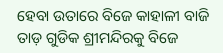ହେବା ଉତାରେ ବିଜେ କାହାଳୀ ବାଜି ତାଡ଼ ଗୁଡିକ ଶ୍ରୀମନ୍ଦିରକୁ ବିଜେ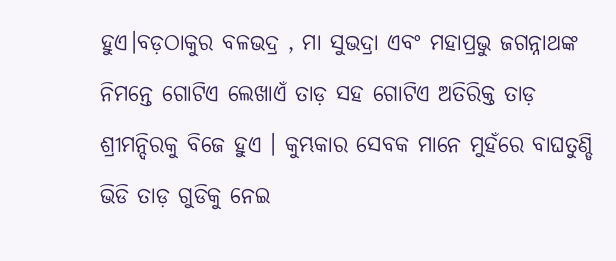ହୁଏ।ବଡ଼ଠାକୁର ବଳଭଦ୍ର , ମା ସୁଭଦ୍ରା ଏବଂ ମହାପ୍ରଭୁ ଜଗନ୍ନାଥଙ୍କ ନିମନ୍ତେ ଗୋଟିଏ ଲେଖାଏଁ ତାଡ଼ ସହ ଗୋଟିଏ ଅତିରିକ୍ତ ତାଡ଼ ଶ୍ରୀମନ୍ଦିରକୁ ବିଜେ ହୁଏ । କୁମ୍ଭକାର ସେବକ ମାନେ ମୁହଁରେ ବାଘତୁଣ୍ଡି ଭିଡି ତାଡ଼ ଗୁଡିକୁ ନେଇ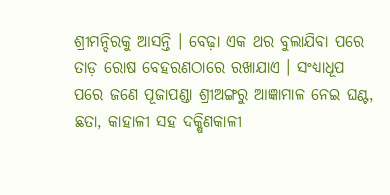ଶ୍ରୀମନ୍ଦିରକୁ ଆସନ୍ତି । ବେଢ଼ା ଏକ ଥର ବୁଲାଯିବା ପରେ ତାଡ଼ ରୋଷ ବେହରଣଠାରେ ରଖାଯାଏ । ସଂଧ୍ୟାଧୂପ ପରେ ଜଣେ ପୂଜାପଣ୍ଡା ଶ୍ରୀଅଙ୍ଗରୁ ଆଜ୍ଞାମାଳ ନେଇ ଘଣ୍ଟ, ଛତା, କାହାଳୀ ସହ ଦକ୍ଷିଣକାଳୀ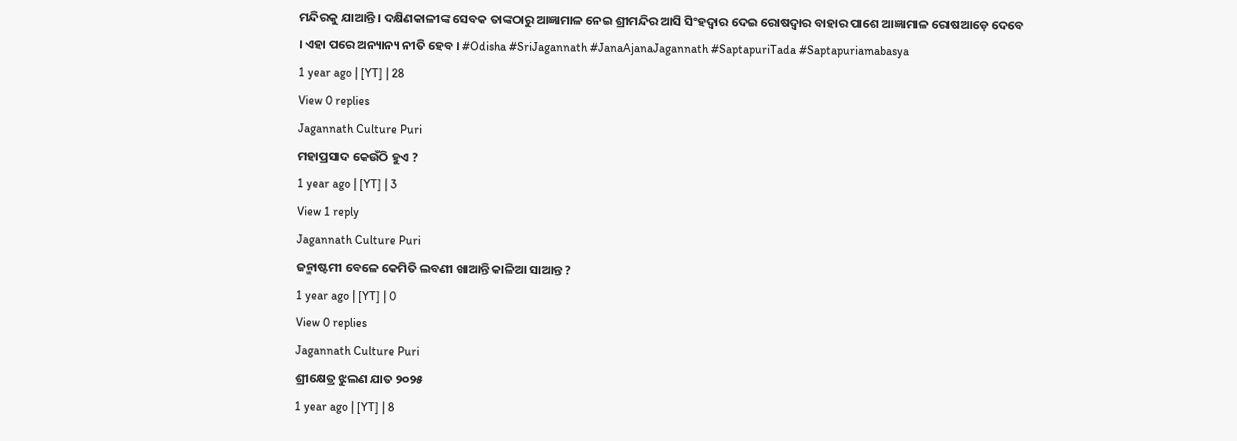ମନ୍ଦିରକୁ ଯାଆନ୍ତି । ଦକ୍ଷିଣକାଳୀଙ୍କ ସେବକ ତାଙ୍କଠାରୁ ଆଜ୍ଞାମାଳ ନେଇ ଶ୍ରୀମନ୍ଦିର ଆସି ସିଂହଦ୍ବାର ଦେଇ ରୋଷଦ୍ବାର ବାହାର ପାଶେ ଆଜ୍ଞାମାଳ ରୋଷଆଡ଼େ ଦେବେ । ଏହା ପରେ ଅନ୍ୟାନ୍ୟ ନୀତି ହେବ । #Odisha #SriJagannath #JanaAjanaJagannath #SaptapuriTada #Saptapuriamabasya
1 year ago | [YT] | 28
View 0 replies
Jagannath Culture Puri
ମହାପ୍ରସାଦ କେଉଁଠି ହୁଏ ?
1 year ago | [YT] | 3
View 1 reply
Jagannath Culture Puri
ଜନ୍ମାଷ୍ଟମୀ ବେଳେ କେମିତି ଲବଣୀ ଖାଆନ୍ତି କାଳିଆ ସାଆନ୍ତ ?
1 year ago | [YT] | 0
View 0 replies
Jagannath Culture Puri
ଶ୍ରୀକ୍ଷେତ୍ର ଝୁଲଣ ଯାତ ୨୦୨୫
1 year ago | [YT] | 8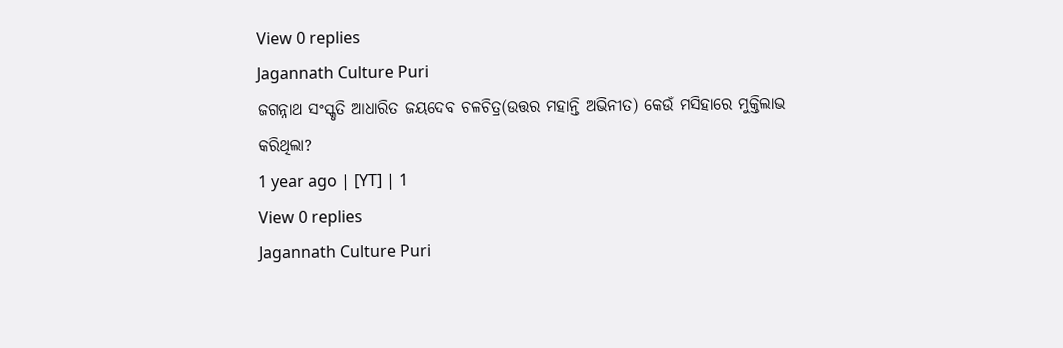View 0 replies
Jagannath Culture Puri
ଜଗନ୍ନାଥ ସଂସ୍କୃତି ଆଧାରିତ ଜୟଦେବ ଚଳଚିତ୍ର(ଉତ୍ତର ମହାନ୍ତି ଅଭିନୀତ) କେଉଁ ମସିହାରେ ମୁକ୍ତିଲାଭ କରିଥିଲା?
1 year ago | [YT] | 1
View 0 replies
Jagannath Culture Puri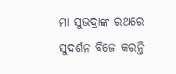ମା ସୁଭଦ୍ରାଙ୍କ ରଥରେ ସୁଦର୍ଶନ ବିଜେ କରନ୍ତି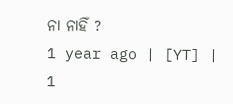ନା ନାହିଁ ?
1 year ago | [YT] | 1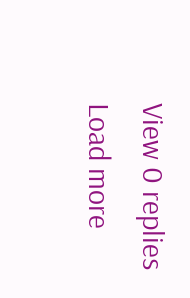View 0 replies
Load more